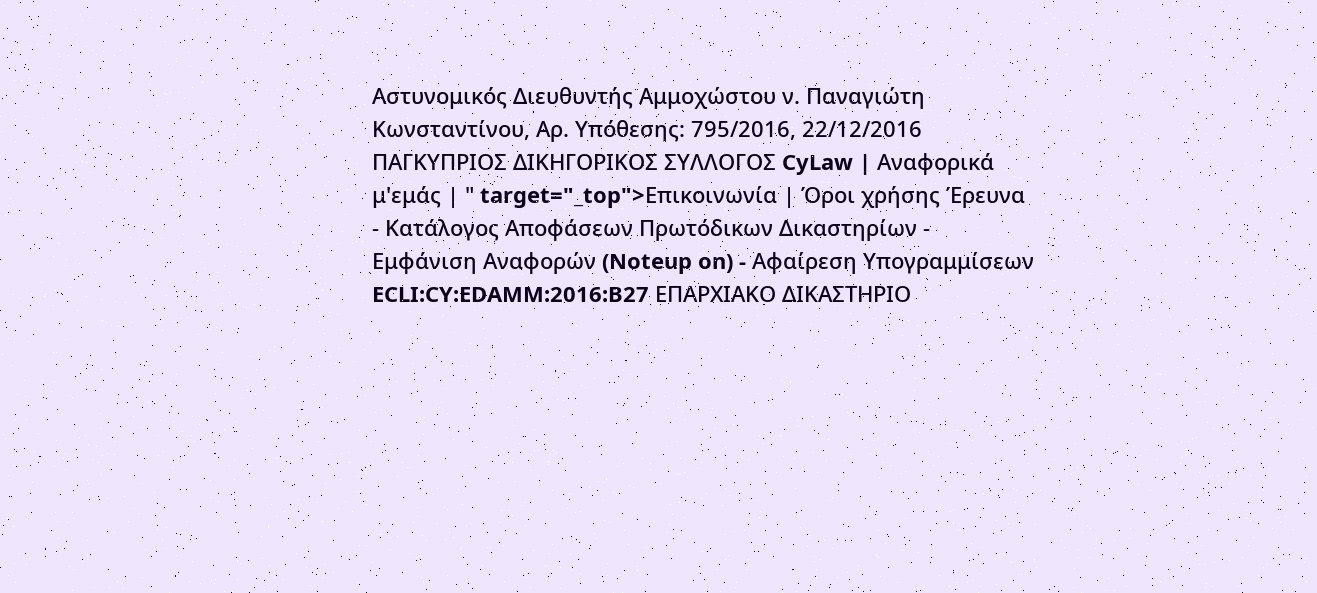Αστυνομικός Διευθυντής Αμμοχώστου ν. Παναγιώτη Κωνσταντίνου, Αρ. Υπόθεσης: 795/2016, 22/12/2016 ΠΑΓΚΥΠΡΙΟΣ ΔΙΚΗΓΟΡΙΚΟΣ ΣΥΛΛΟΓΟΣ CyLaw | Αναφορικά μ'εμάς | " target="_top">Επικοινωνία | Όροι χρήσης Έρευνα - Κατάλογος Αποφάσεων Πρωτόδικων Δικαστηρίων - Εμφάνιση Αναφορών (Noteup on) - Αφαίρεση Υπογραμμίσεων ECLI:CY:EDAMM:2016:B27 EΠΑΡΧΙΑΚΟ ΔΙΚΑΣΤΗΡΙΟ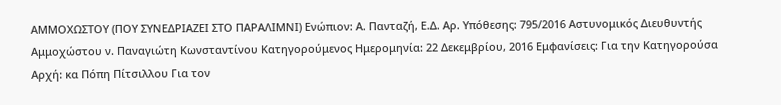AΜΜΟΧΩΣΤΟΥ (ΠΟΥ ΣΥΝΕΔΡΙΑΖΕΙ ΣΤΟ ΠΑΡΑΛΙΜΝΙ) Ενώπιον: Α. Πανταζή, Ε.Δ. Αρ. Υπόθεσης: 795/2016 Αστυνομικός Διευθυντής Αμμοχώστου ν. Παναγιώτη Κωνσταντίνου Κατηγορούμενος Ημερομηνία: 22 Δεκεμβρίου, 2016 Εμφανίσεις: Για την Κατηγορούσα Αρχή: κα Πόπη Πίτσιλλου Για τον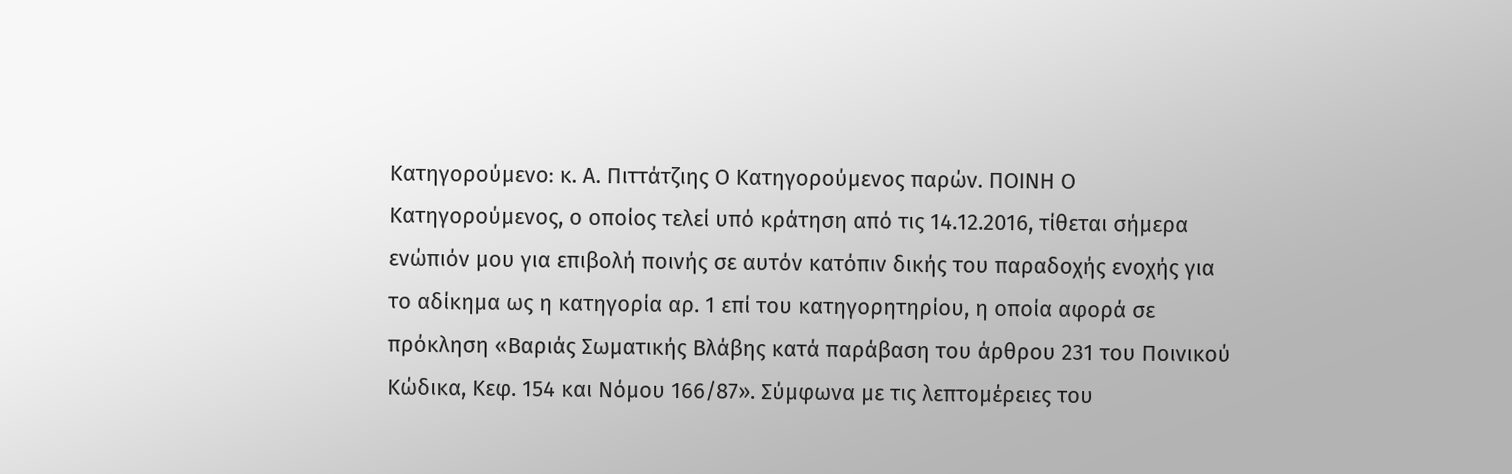Κατηγορούμενο꞉ κ. Α. Πιττάτζιης Ο Κατηγορούμενος παρών. ΠΟΙΝΗ Ο Κατηγορούμενος, ο οποίος τελεί υπό κράτηση από τις 14.12.2016, τίθεται σήμερα ενώπιόν μου για επιβολή ποινής σε αυτόν κατόπιν δικής του παραδοχής ενοχής για το αδίκημα ως η κατηγορία αρ. 1 επί του κατηγορητηρίου, η οποία αφορά σε πρόκληση «Βαριάς Σωματικής Βλάβης κατά παράβαση του άρθρου 231 του Ποινικού Κώδικα, Κεφ. 154 και Νόμου 166/87». Σύμφωνα με τις λεπτομέρειες του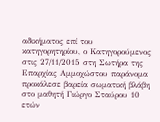αδικήματος επί του κατηγορητηρίου, ο Κατηγορούμενος στις 27/11/2015 στη Σωτήρα της Επαρχίας Αμμοχώστου παράνομα προκάλεσε βαρεία σωματική βλάβη στο μαθητή Γιώργο Σταύρου 10 ετών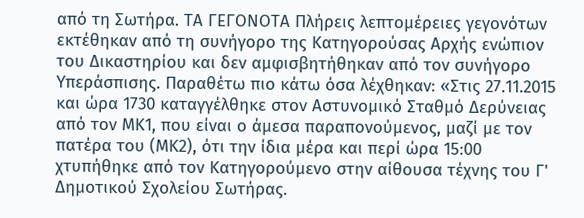από τη Σωτήρα. ΤΑ ΓΕΓΟΝΟΤΑ Πλήρεις λεπτομέρειες γεγονότων εκτέθηκαν από τη συνήγορο της Κατηγορούσας Αρχής ενώπιον του Δικαστηρίου και δεν αμφισβητήθηκαν από τον συνήγορο Υπεράσπισης. Παραθέτω πιο κάτω όσα λέχθηκαν꞉ «Στις 27.11.2015 και ώρα 1730 καταγγέλθηκε στον Αστυνομικό Σταθμό Δερύνειας από τον ΜΚ1, που είναι ο άμεσα παραπονούμενος, μαζί με τον πατέρα του (ΜΚ2), ότι την ίδια μέρα και περί ώρα 15꞉00 χτυπήθηκε από τον Κατηγορούμενο στην αίθουσα τέχνης του Γ' Δημοτικού Σχολείου Σωτήρας.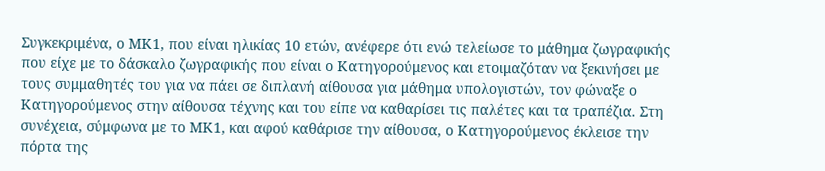Συγκεκριμένα, ο ΜΚ1, που είναι ηλικίας 10 ετών, ανέφερε ότι ενώ τελείωσε το μάθημα ζωγραφικής που είχε με το δάσκαλο ζωγραφικής που είναι ο Κατηγορούμενος και ετοιμαζόταν να ξεκινήσει με τους συμμαθητές του για να πάει σε διπλανή αίθουσα για μάθημα υπολογιστών, τον φώναξε ο Κατηγορούμενος στην αίθουσα τέχνης και του είπε να καθαρίσει τις παλέτες και τα τραπέζια. Στη συνέχεια, σύμφωνα με το ΜΚ1, και αφού καθάρισε την αίθουσα, ο Κατηγορούμενος έκλεισε την πόρτα της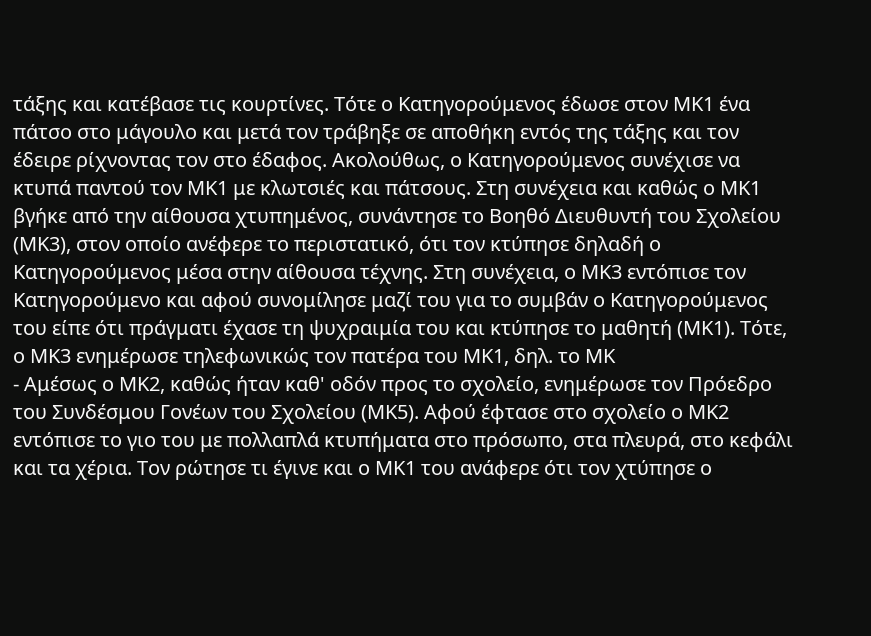τάξης και κατέβασε τις κουρτίνες. Τότε ο Κατηγορούμενος έδωσε στον ΜΚ1 ένα πάτσο στο μάγουλο και μετά τον τράβηξε σε αποθήκη εντός της τάξης και τον έδειρε ρίχνοντας τον στο έδαφος. Ακολούθως, ο Κατηγορούμενος συνέχισε να κτυπά παντού τον ΜΚ1 με κλωτσιές και πάτσους. Στη συνέχεια και καθώς ο ΜΚ1 βγήκε από την αίθουσα χτυπημένος, συνάντησε το Βοηθό Διευθυντή του Σχολείου (ΜΚ3), στον οποίο ανέφερε το περιστατικό, ότι τον κτύπησε δηλαδή ο Κατηγορούμενος μέσα στην αίθουσα τέχνης. Στη συνέχεια, ο ΜΚ3 εντόπισε τον Κατηγορούμενο και αφού συνομίλησε μαζί του για το συμβάν ο Κατηγορούμενος του είπε ότι πράγματι έχασε τη ψυχραιμία του και κτύπησε το μαθητή (ΜΚ1). Τότε, ο ΜΚ3 ενημέρωσε τηλεφωνικώς τον πατέρα του ΜΚ1, δηλ. το ΜΚ
- Αμέσως ο ΜΚ2, καθώς ήταν καθ' οδόν προς το σχολείο, ενημέρωσε τον Πρόεδρο του Συνδέσμου Γονέων του Σχολείου (ΜΚ5). Αφού έφτασε στο σχολείο ο ΜΚ2 εντόπισε το γιο του με πολλαπλά κτυπήματα στο πρόσωπο, στα πλευρά, στο κεφάλι και τα χέρια. Τον ρώτησε τι έγινε και ο ΜΚ1 του ανάφερε ότι τον χτύπησε ο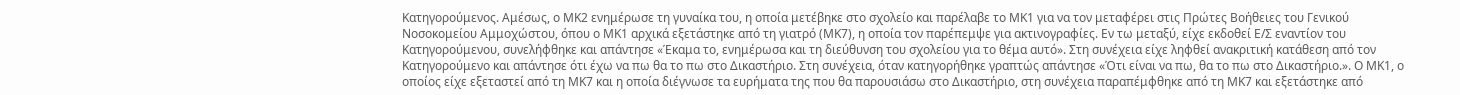Κατηγορούμενος. Αμέσως, ο ΜΚ2 ενημέρωσε τη γυναίκα του, η οποία μετέβηκε στο σχολείο και παρέλαβε το ΜΚ1 για να τον μεταφέρει στις Πρώτες Βοήθειες του Γενικού Νοσοκομείου Αμμοχώστου, όπου ο ΜΚ1 αρχικά εξετάστηκε από τη γιατρό (ΜΚ7), η οποία τον παρέπεμψε για ακτινογραφίες. Εν τω μεταξύ, είχε εκδοθεί Ε/Σ εναντίον του Κατηγορούμενου, συνελήφθηκε και απάντησε «Έκαμα το, ενημέρωσα και τη διεύθυνση του σχολείου για το θέμα αυτό». Στη συνέχεια είχε ληφθεί ανακριτική κατάθεση από τον Κατηγορούμενο και απάντησε ότι έχω να πω θα το πω στο Δικαστήριο. Στη συνέχεια, όταν κατηγορήθηκε γραπτώς απάντησε «Ότι είναι να πω, θα το πω στο Δικαστήριο.». Ο ΜΚ1, ο οποίος είχε εξεταστεί από τη ΜΚ7 και η οποία διέγνωσε τα ευρήματα της που θα παρουσιάσω στο Δικαστήριο, στη συνέχεια παραπέμφθηκε από τη ΜΚ7 και εξετάστηκε από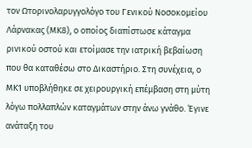τον Ωτορινολαρυγγολόγο του Γενικού Νοσοκομείου Λάρνακας (ΜΚ8), ο οποίος διαπίστωσε κάταγμα ρινικού οστού και ετοίμασε την ιατρική βεβαίωση που θα καταθέσω στο Δικαστήριο. Στη συνέχεια, ο ΜΚ1 υποβλήθηκε σε χειρουργική επέμβαση στη μύτη λόγω πολλαπλών καταγμάτων στην άνω γνάθο. Έγινε ανάταξη του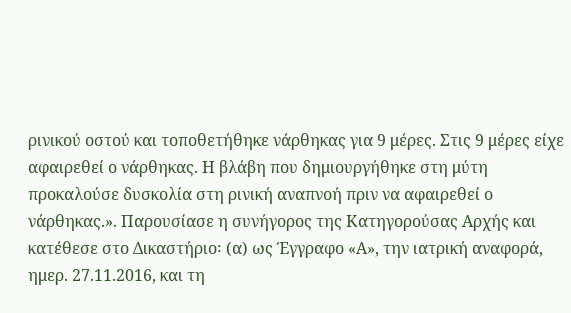ρινικού οστού και τοποθετήθηκε νάρθηκας για 9 μέρες. Στις 9 μέρες είχε αφαιρεθεί ο νάρθηκας. Η βλάβη που δημιουργήθηκε στη μύτη προκαλούσε δυσκολία στη ρινική αναπνοή πριν να αφαιρεθεί ο νάρθηκας.». Παρουσίασε η συνήγορος της Κατηγορούσας Αρχής και κατέθεσε στο Δικαστήριο꞉ (α) ως Έγγραφο «Α», την ιατρική αναφορά, ημερ. 27.11.2016, και τη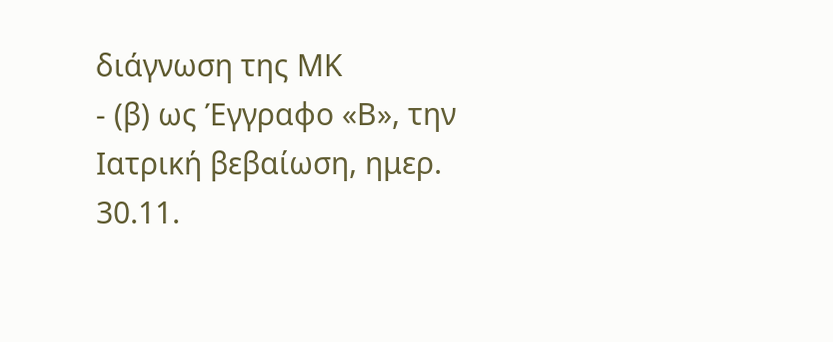διάγνωση της ΜΚ
- (β) ως Έγγραφο «Β», την Ιατρική βεβαίωση, ημερ. 30.11.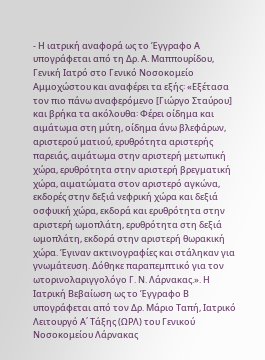- Η ιατρική αναφορά ως το Έγγραφο Α υπογράφεται από τη Δρ. Α. Μαππουρίδου, Γενική Ιατρό στο Γενικό Νοσοκομείο Αμμοχώστου και αναφέρει τα εξής꞉ «Εξέτασα τον πιο πάνω αναφερόμενο [Γιώργο Σταύρου] και βρήκα τα ακόλουθα꞉ Φέρει οίδημα και αιμάτωμα στη μύτη, οίδημα άνω βλεφάρων, αριστερού ματιού, ερυθρότητα αριστερής παρειάς, αιμάτωμα στην αριστερή μετωπική χώρα, ερυθρότητα στην αριστερή βρεγματική χώρα, αιματώματα στον αριστερό αγκώνα, εκδορές στην δεξιά νεφρική χώρα και δεξιά οσφυική χώρα, εκδορά και ερυθρότητα στην αριστερή ωμοπλάτη, ερυθρότητα στη δεξιά ωμοπλάτη, εκδορά στην αριστερή θωρακική χώρα. Έγιναν ακτινογραφίες και στάληκαν για γνωμάτευση. Δόθηκε παραπεμπτικό για τον ωτορινολαριγγολόγο Γ. Ν. Λάρνακας.». Η Ιατρική Βεβαίωση ως το Έγγραφο Β υπογράφεται από τον Δρ. Μάριο Ταπή, Ιατρικό Λειτουργό Α΄ Τάξης (ΩΡΛ) του Γενικού Νοσοκομείου Λάρνακας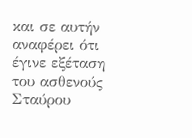και σε αυτήν αναφέρει ότι έγινε εξέταση του ασθενούς Σταύρου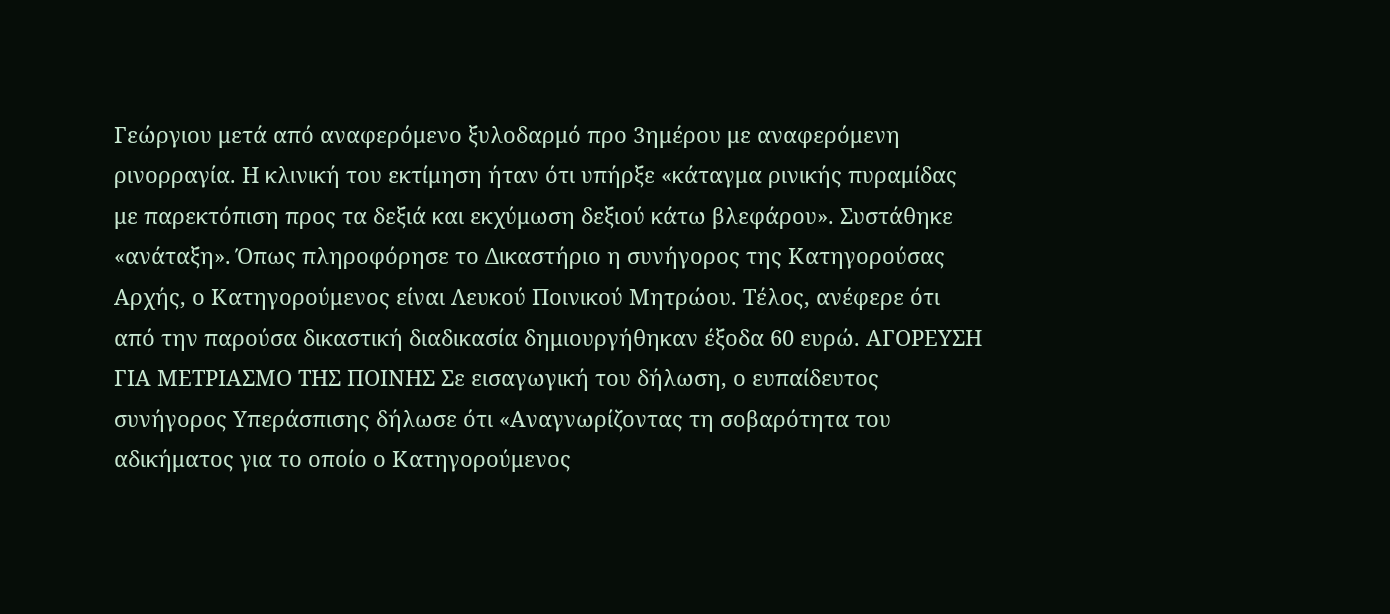Γεώργιου μετά από αναφερόμενο ξυλοδαρμό προ 3ημέρου με αναφερόμενη ρινορραγία. Η κλινική του εκτίμηση ήταν ότι υπήρξε «κάταγμα ρινικής πυραμίδας με παρεκτόπιση προς τα δεξιά και εκχύμωση δεξιού κάτω βλεφάρου». Συστάθηκε «ανάταξη». Όπως πληροφόρησε το Δικαστήριο η συνήγορος της Κατηγορούσας Αρχής, ο Κατηγορούμενος είναι Λευκού Ποινικού Μητρώου. Τέλος, ανέφερε ότι από την παρούσα δικαστική διαδικασία δημιουργήθηκαν έξοδα 60 ευρώ. ΑΓΟΡΕΥΣΗ ΓΙΑ ΜΕΤΡΙΑΣΜΟ ΤΗΣ ΠΟΙΝΗΣ Σε εισαγωγική του δήλωση, ο ευπαίδευτος συνήγορος Υπεράσπισης δήλωσε ότι «Αναγνωρίζοντας τη σοβαρότητα του αδικήματος για το οποίο ο Κατηγορούμενος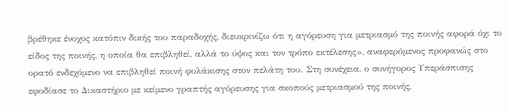βρέθηκε ένοχος κατόπιν δικής του παραδοχής, διευκρινίζω ότι η αγόρευση για μετριασμό της ποινής αφορά όχι το είδος της ποινής, η οποία θα επιβληθεί, αλλά το ύψος και τον τρόπο εκτέλεσης», αναφερόμενος προφανώς στο ορατό ενδεχόμενο να επιβληθεί ποινή φυλάκισης στον πελάτη του. Στη συνέχεια, ο συνήγορος Υπεράσπισης εφοδίασε το Δικαστήριο με κείμενο γραπτής αγόρευσης για σκοπούς μετριασμού της ποινής,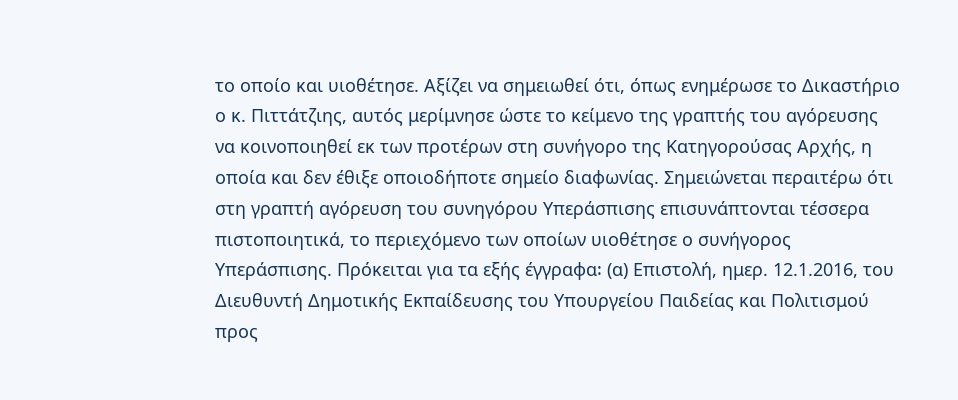το οποίο και υιοθέτησε. Αξίζει να σημειωθεί ότι, όπως ενημέρωσε το Δικαστήριο ο κ. Πιττάτζιης, αυτός μερίμνησε ώστε το κείμενο της γραπτής του αγόρευσης να κοινοποιηθεί εκ των προτέρων στη συνήγορο της Κατηγορούσας Αρχής, η οποία και δεν έθιξε οποιοδήποτε σημείο διαφωνίας. Σημειώνεται περαιτέρω ότι στη γραπτή αγόρευση του συνηγόρου Υπεράσπισης επισυνάπτονται τέσσερα πιστοποιητικά, το περιεχόμενο των οποίων υιοθέτησε ο συνήγορος Υπεράσπισης. Πρόκειται για τα εξής έγγραφα꞉ (α) Επιστολή, ημερ. 12.1.2016, του Διευθυντή Δημοτικής Εκπαίδευσης του Υπουργείου Παιδείας και Πολιτισμού προς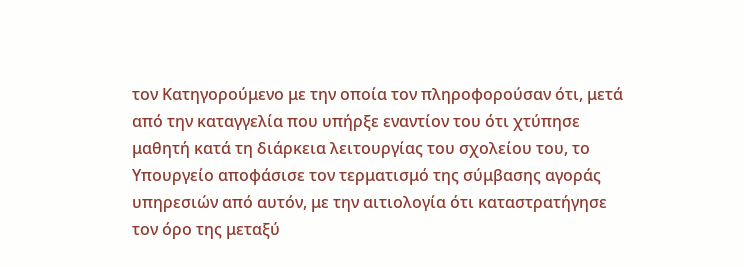τον Κατηγορούμενο με την οποία τον πληροφορούσαν ότι, μετά από την καταγγελία που υπήρξε εναντίον του ότι χτύπησε μαθητή κατά τη διάρκεια λειτουργίας του σχολείου του, το Υπουργείο αποφάσισε τον τερματισμό της σύμβασης αγοράς υπηρεσιών από αυτόν, με την αιτιολογία ότι καταστρατήγησε τον όρο της μεταξύ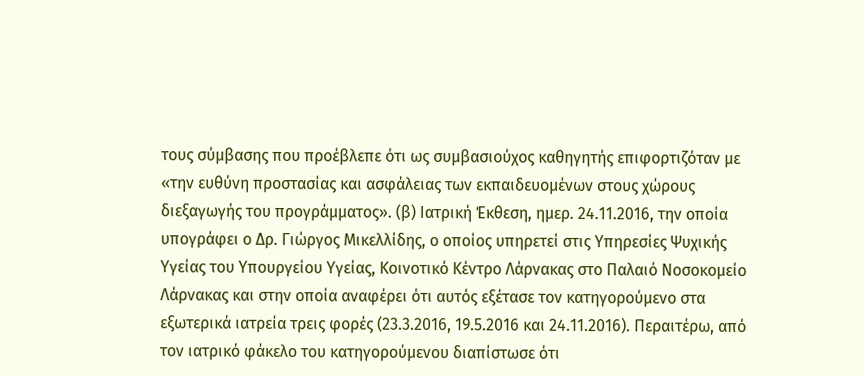τους σύμβασης που προέβλεπε ότι ως συμβασιούχος καθηγητής επιφορτιζόταν με «την ευθύνη προστασίας και ασφάλειας των εκπαιδευομένων στους χώρους διεξαγωγής του προγράμματος». (β) Ιατρική Έκθεση, ημερ. 24.11.2016, την οποία υπογράφει ο Δρ. Γιώργος Μικελλίδης, ο οποίος υπηρετεί στις Υπηρεσίες Ψυχικής Υγείας του Υπουργείου Υγείας, Κοινοτικό Κέντρο Λάρνακας στο Παλαιό Νοσοκομείο Λάρνακας και στην οποία αναφέρει ότι αυτός εξέτασε τον κατηγορούμενο στα εξωτερικά ιατρεία τρεις φορές (23.3.2016, 19.5.2016 και 24.11.2016). Περαιτέρω, από τον ιατρικό φάκελο του κατηγορούμενου διαπίστωσε ότι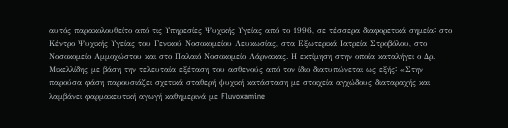αυτός παρακολουθείτο από τις Υπηρεσίες Ψυχικής Υγείας από το 1996, σε τέσσερα διαφορετικά σημεία꞉ στο Κέντρο Ψυχικής Υγείας του Γενικού Νοσοκομείου Λευκωσίας, στα Εξωτερικά Ιατρεία Στροβόλου, στο Νοσοκομείο Αμμοχώστου και στο Παλαιό Νοσοκομείο Λάρνακας. Η εκτίμηση στην οποία καταλήγει ο Δρ. Μικελλίδης με βάση την τελευταία εξέταση του ασθενούς από τον ίδιο διατυπώνεται ως εξής꞉ «Στην παρούσα φάση παρουσιάζει σχετικά σταθερή ψυχική κατάσταση με στοιχεία αγχώδους διαταραχής και λαμβάνει φαρμακευτική αγωγή καθημερινά με Fluvoxamine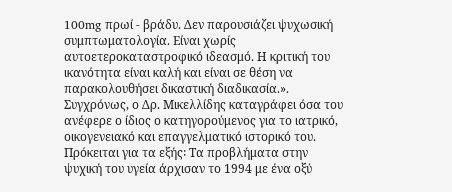100mg πρωί - βράδυ. Δεν παρουσιάζει ψυχωσική συμπτωματολογία. Είναι χωρίς αυτοετεροκαταστροφικό ιδεασμό. Η κριτική του ικανότητα είναι καλή και είναι σε θέση να παρακολουθήσει δικαστική διαδικασία.». Συγχρόνως, ο Δρ. Μικελλίδης καταγράφει όσα του ανέφερε ο ίδιος ο κατηγορούμενος για το ιατρικό, οικογενειακό και επαγγελματικό ιστορικό του. Πρόκειται για τα εξής꞉ Τα προβλήματα στην ψυχική του υγεία άρχισαν το 1994 με ένα οξύ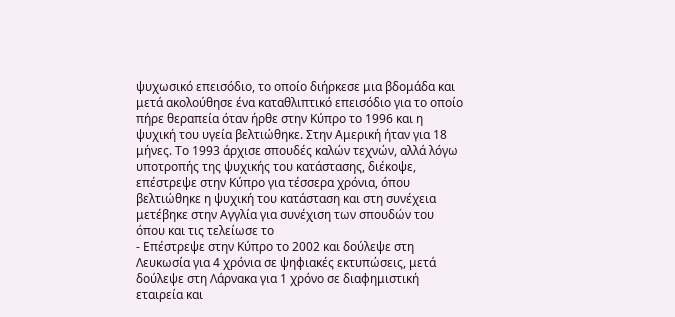ψυχωσικό επεισόδιο, το οποίο διήρκεσε μια βδομάδα και μετά ακολούθησε ένα καταθλιπτικό επεισόδιο για το οποίο πήρε θεραπεία όταν ήρθε στην Κύπρο το 1996 και η ψυχική του υγεία βελτιώθηκε. Στην Αμερική ήταν για 18 μήνες. Το 1993 άρχισε σπουδές καλών τεχνών, αλλά λόγω υποτροπής της ψυχικής του κατάστασης, διέκοψε, επέστρεψε στην Κύπρο για τέσσερα χρόνια, όπου βελτιώθηκε η ψυχική του κατάσταση και στη συνέχεια μετέβηκε στην Αγγλία για συνέχιση των σπουδών του όπου και τις τελείωσε το
- Επέστρεψε στην Κύπρο το 2002 και δούλεψε στη Λευκωσία για 4 χρόνια σε ψηφιακές εκτυπώσεις, μετά δούλεψε στη Λάρνακα για 1 χρόνο σε διαφημιστική εταιρεία και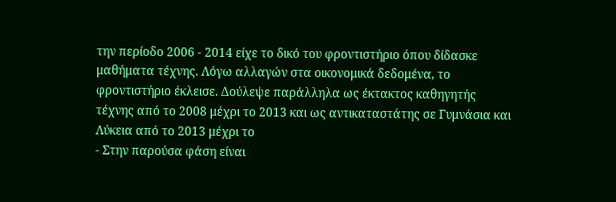την περίοδο 2006 - 2014 είχε το δικό του φροντιστήριο όπου δίδασκε μαθήματα τέχνης. Λόγω αλλαγών στα οικονομικά δεδομένα, το φροντιστήριο έκλεισε. Δούλεψε παράλληλα ως έκτακτος καθηγητής τέχνης από το 2008 μέχρι το 2013 και ως αντικαταστάτης σε Γυμνάσια και Λύκεια από το 2013 μέχρι το
- Στην παρούσα φάση είναι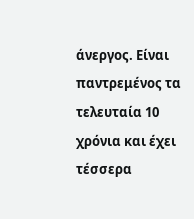άνεργος. Είναι παντρεμένος τα τελευταία 10 χρόνια και έχει τέσσερα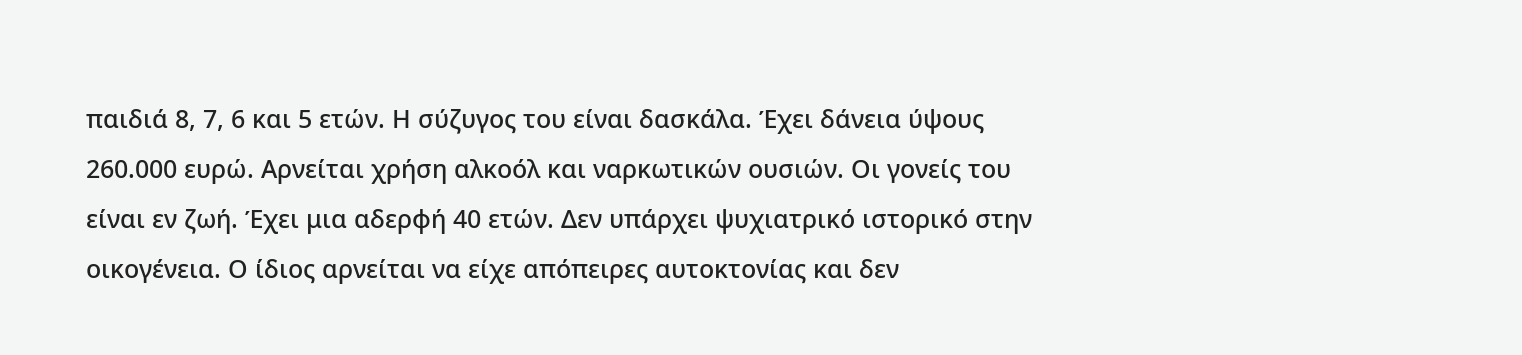παιδιά 8, 7, 6 και 5 ετών. Η σύζυγος του είναι δασκάλα. Έχει δάνεια ύψους 260.000 ευρώ. Αρνείται χρήση αλκοόλ και ναρκωτικών ουσιών. Οι γονείς του είναι εν ζωή. Έχει μια αδερφή 40 ετών. Δεν υπάρχει ψυχιατρικό ιστορικό στην οικογένεια. Ο ίδιος αρνείται να είχε απόπειρες αυτοκτονίας και δεν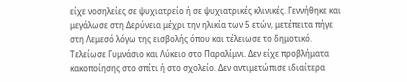είχε νοσηλείες σε ψυχιατρείο ή σε ψυχιατρικές κλινικές. Γεννήθηκε και μεγάλωσε στη Δερύνεια μέχρι την ηλικία των 5 ετών, μετέπειτα πήγε στη Λεμεσό λόγω της εισβολής όπου και τέλειωσε το δημοτικό. Τελείωσε Γυμνάσιο και Λύκειο στο Παραλίμνι. Δεν είχε προβλήματα κακοποίησης στο σπίτι ή στο σχολείο. Δεν αντιμετώπισε ιδιαίτερα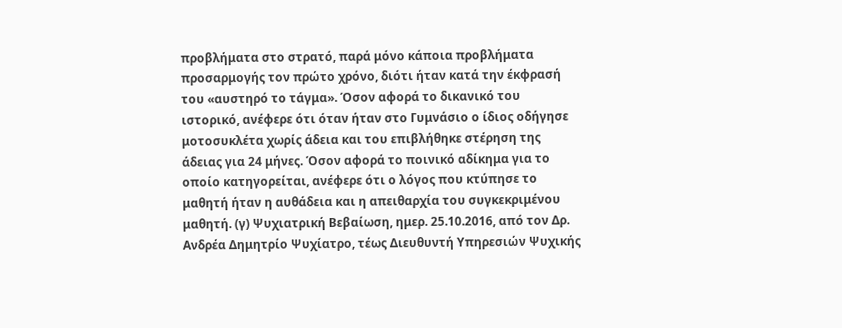προβλήματα στο στρατό, παρά μόνο κάποια προβλήματα προσαρμογής τον πρώτο χρόνο, διότι ήταν κατά την έκφρασή του «αυστηρό το τάγμα». Όσον αφορά το δικανικό του ιστορικό, ανέφερε ότι όταν ήταν στο Γυμνάσιο ο ίδιος οδήγησε μοτοσυκλέτα χωρίς άδεια και του επιβλήθηκε στέρηση της άδειας για 24 μήνες. Όσον αφορά το ποινικό αδίκημα για το οποίο κατηγορείται, ανέφερε ότι ο λόγος που κτύπησε το μαθητή ήταν η αυθάδεια και η απειθαρχία του συγκεκριμένου μαθητή. (γ) Ψυχιατρική Βεβαίωση, ημερ. 25.10.2016, από τον Δρ. Ανδρέα Δημητρίο Ψυχίατρο, τέως Διευθυντή Υπηρεσιών Ψυχικής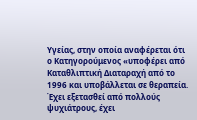Υγείας, στην οποία αναφέρεται ότι ο Κατηγορούμενος «υποφέρει από Καταθλιπτική Διαταραχή από το 1996 και υποβάλλεται σε θεραπεία. Έχει εξετασθεί από πολλούς ψυχιάτρους, έχει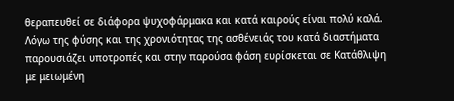θεραπευθεί σε διάφορα ψυχοφάρμακα και κατά καιρούς είναι πολύ καλά. Λόγω της φύσης και της χρονιότητας της ασθένειάς του κατά διαστήματα παρουσιάζει υποτροπές και στην παρούσα φάση ευρίσκεται σε Κατάθλιψη με μειωμένη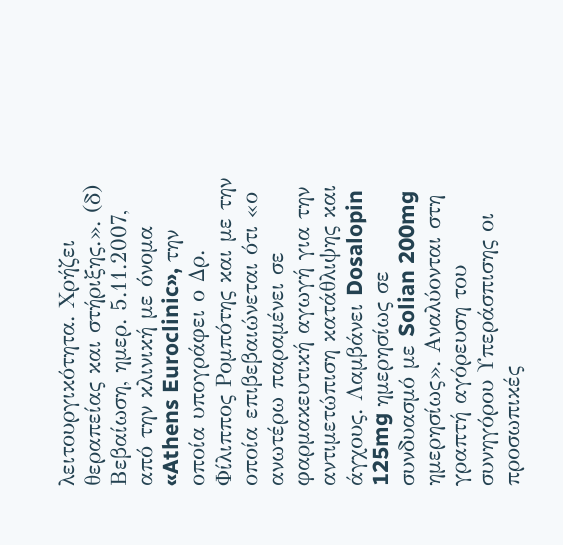λειτουργικότητα. Χρήζει θεραπείας και στήριξης.». (δ) Βεβαίωση, ημερ. 5.11.2007, από την κλινική με όνομα «Athens Euroclinic», την οποία υπογράφει ο Δρ. Φίλιππος Ρομπότης και με την οποία επιβεβαιώνεται ότι «ο ανωτέρω παραμένει σε φαρμακευτική αγωγή για την αντιμετώπιση κατάθλιψης και άγχους. Λαμβάνει Dosalopin 125mg ημερησίως σε συνδυασμό με Solian 200mg ημερησίως». Αναλύονται στη γραπτή αγόρευση του συνηγόρου Υπεράσπισης οι προσωπικές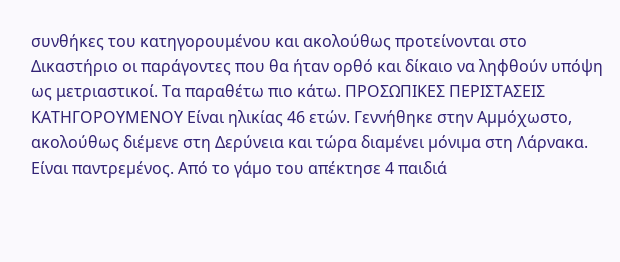συνθήκες του κατηγορουμένου και ακολούθως προτείνονται στο Δικαστήριο οι παράγοντες που θα ήταν ορθό και δίκαιο να ληφθούν υπόψη ως μετριαστικοί. Τα παραθέτω πιο κάτω. ΠΡΟΣΩΠΙΚΕΣ ΠΕΡΙΣΤΑΣΕΙΣ ΚΑΤΗΓΟΡΟΥΜΕΝΟΥ Είναι ηλικίας 46 ετών. Γεννήθηκε στην Αµµόχωστο, ακολούθως διέµενε στη Δερύνεια και τώρα διαµένει µόνιµα στη Λάρνακα. Είναι παντρεµένος. Από το γάµο του απέκτησε 4 παιδιά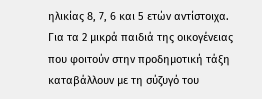ηλικίας 8, 7, 6 και 5 ετών αντίστοιχα. Για τα 2 µικρά παιδιά της οικογένειας που φοιτούν στην προδηµοτική τάξη καταβάλλουν µε τη σύζυγό του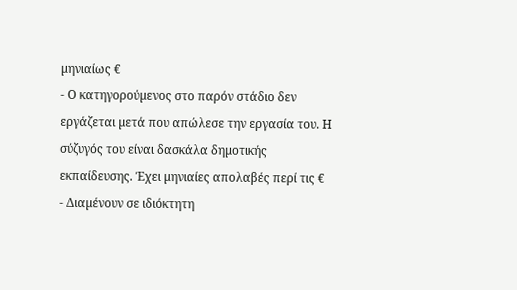µηνιαίως €
- Ο κατηγορούµενος στο παρόν στάδιο δεν εργάζεται µετά που απώλεσε την εργασία του. Η σύζυγός του είναι δασκάλα δηµοτικής εκπαίδευσης. Έχει µηνιαίες απολαβές περί τις €
- Διαµένουν σε ιδιόκτητη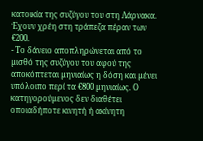κατοικία της συζύγου του στη Λάρνακα. Έχουν χρέη στη τράπεζα πέραν των €200.
- Το δάνειο αποπληρώνεται από το µισθό της συζύγου του αφού της αποκόπτεται µηνιαίως η δόση και µένει υπόλοιπο περί τα €800 µηνιαίως. Ο κατηγορούµενος δεν διαθέτει οποιαδήποτε κινητή ή ακίνητη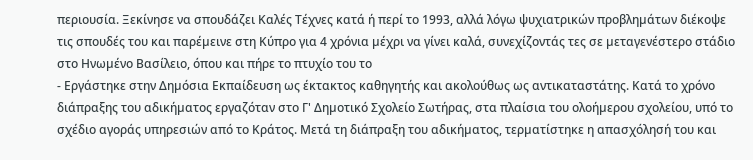περιουσία. Ξεκίνησε να σπουδάζει Καλές Τέχνες κατά ή περί το 1993, αλλά λόγω ψυχιατρικών προβληµάτων διέκοψε τις σπουδές του και παρέµεινε στη Κύπρο για 4 χρόνια µέχρι να γίνει καλά, συνεχίζοντάς τες σε µεταγενέστερο στάδιο στο Ηνωµένο Βασίλειο, όπου και πήρε το πτυχίο του το
- Εργάστηκε στην Δηµόσια Εκπαίδευση ως έκτακτος καθηγητής και ακολούθως ως αντικαταστάτης. Κατά το χρόνο διάπραξης του αδικήµατος εργαζόταν στο Γ' Δηµοτικό Σχολείο Σωτήρας, στα πλαίσια του ολοήµερου σχολείου, υπό το σχέδιο αγοράς υπηρεσιών από το Κράτος. Μετά τη διάπραξη του αδικήµατος, τερµατίστηκε η απασχόλησή του και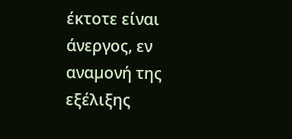έκτοτε είναι άνεργος, εν αναµονή της εξέλιξης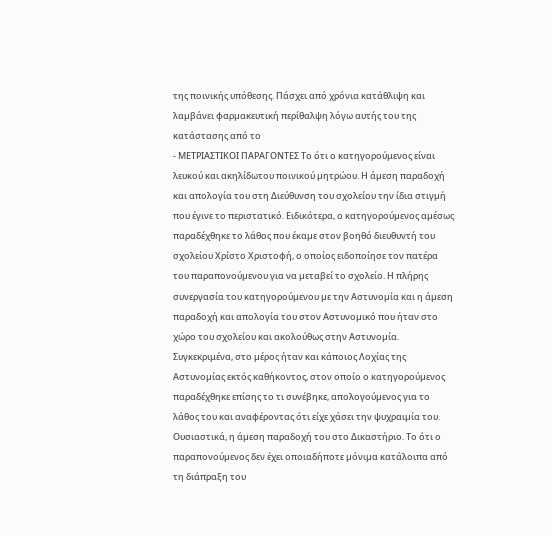της ποινικής υπόθεσης. Πάσχει από χρόνια κατάθλιψη και λαµβάνει φαρµακευτική περίθαλψη λόγω αυτής του της κατάστασης από το
- ΜΕΤΡΙΑΣΤΙΚΟΙ ΠΑΡΑΓΟΝΤΕΣ Το ότι ο κατηγορούμενος είναι λευκού και ακηλίδωτου ποινικού µητρώου. Η άµεση παραδοχή και απολογία του στη Διεύθυνση του σχολείου την ίδια στιγµή που έγινε το περιστατικό. Ειδικότερα, ο κατηγορούµενος αµέσως παραδέχθηκε το λάθος που έκαµε στον βοηθό διευθυντή του σχολείου Χρίστο Χριστοφή, ο οποίος ειδοποίησε τον πατέρα του παραπονούµενου για να µεταβεί το σχολείο. Η πλήρης συνεργασία του κατηγορούμενου µε την Αστυνοµία και η άµεση παραδοχή και απολογία του στον Αστυνοµικό που ήταν στο χώρο του σχολείου και ακολούθως στην Αστυνοµία. Συγκεκριμένα, στο µέρος ήταν και κάποιος Λοχίας της Αστυνοµίας εκτός καθήκοντος, στον οποίο ο κατηγορούµενος παραδέχθηκε επίσης το τι συνέβηκε, απολογούµενος για το λάθος του και αναφέροντας ότι είχε χάσει την ψυχραιµία του. Ουσιαστικά, η άµεση παραδοχή του στο Δικαστήριο. Το ότι ο παραπονούµενος δεν έχει οποιαδήποτε µόνιµα κατάλοιπα από τη διάπραξη του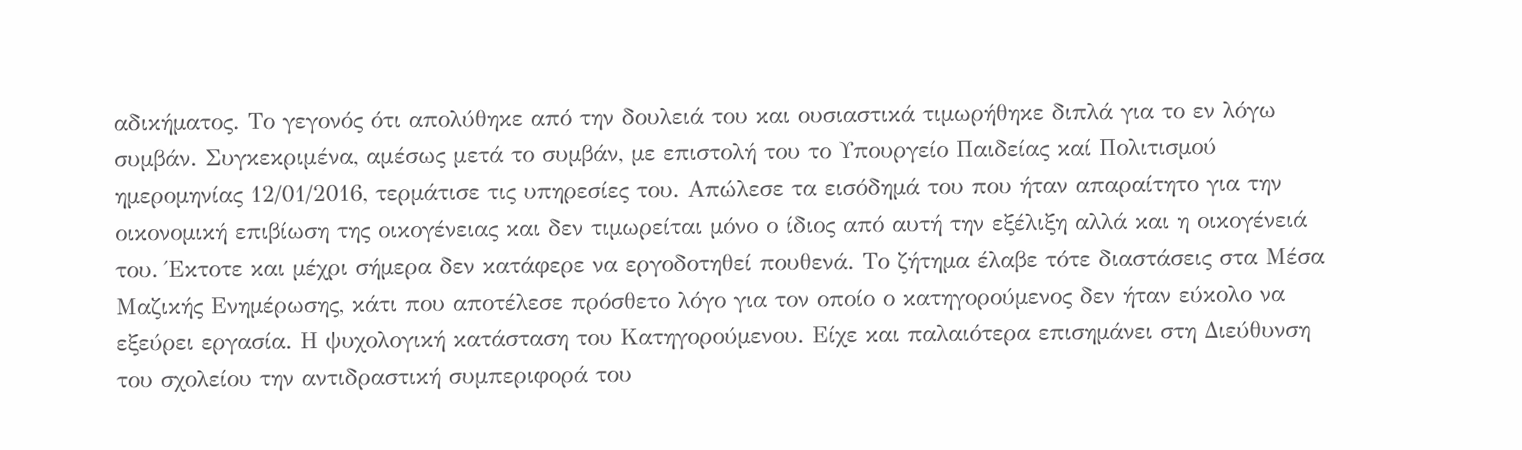αδικήµατος. Το γεγονός ότι απολύθηκε από την δουλειά του και ουσιαστικά τιµωρήθηκε διπλά για το εν λόγω συµβάν. Συγκεκριμένα, αμέσως μετά το συµβάν, µε επιστολή του το Υπουργείο Παιδείας καί Πολιτισµού ηµεροµηνίας 12/01/2016, τερµάτισε τις υπηρεσίες του. Απώλεσε τα εισόδηµά του που ήταν απαραίτητο για την οικονοµική επιβίωση της οικογένειας και δεν τιµωρείται µόνο ο ίδιος από αυτή την εξέλιξη αλλά και η οικογένειά του. Έκτοτε και µέχρι σήµερα δεν κατάφερε να εργοδοτηθεί πουθενά. Το ζήτηµα έλαβε τότε διαστάσεις στα Μέσα Μαζικής Ενηµέρωσης, κάτι που αποτέλεσε πρόσθετο λόγο για τον οποίο ο κατηγορούµενος δεν ήταν εύκολο να εξεύρει εργασία. Η ψυχολογική κατάσταση του Κατηγορούµενου. Είχε και παλαιότερα επισηµάνει στη Διεύθυνση του σχολείου την αντιδραστική συµπεριφορά του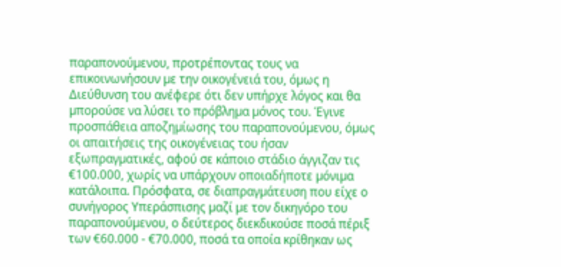παραπονούµενου, προτρέποντας τους να επικοινωνήσουν µε την οικογένειά του, όµως η Διεύθυνση του ανέφερε ότι δεν υπήρχε λόγος και θα µπορούσε να λύσει το πρόβληµα µόνος του. Έγινε προσπάθεια αποζηµίωσης του παραπονούµενου, όµως οι απαιτήσεις της οικογένειας του ήσαν εξωπραγµατικές, αφού σε κάποιο στάδιο άγγιζαν τις €100.000, χωρίς να υπάρχουν οποιαδήποτε µόνιµα κατάλοιπα. Πρόσφατα, σε διαπραγµάτευση που είχε ο συνήγορος Υπεράσπισης µαζί µε τον δικηγόρο του παραπονούµενου, ο δεύτερος διεκδικούσε ποσά πέριξ των €60.000 - €70.000, ποσά τα οποία κρίθηκαν ως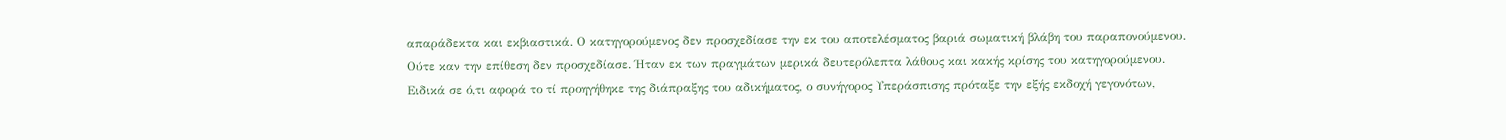απαράδεκτα και εκβιαστικά. Ο κατηγορούµενος δεν προσχεδίασε την εκ του αποτελέσµατος βαριά σωµατική βλάβη του παραπονούµενου. Ούτε καν την επίθεση δεν προσχεδίασε. Ήταν εκ των πραγµάτων µερικά δευτερόλεπτα λάθους και κακής κρίσης του κατηγορούµενου. Ειδικά σε ό,τι αφορά το τί προηγήθηκε της διάπραξης του αδικήματος, ο συνήγορος Υπεράσπισης πρόταξε την εξής εκδοχή γεγονότων,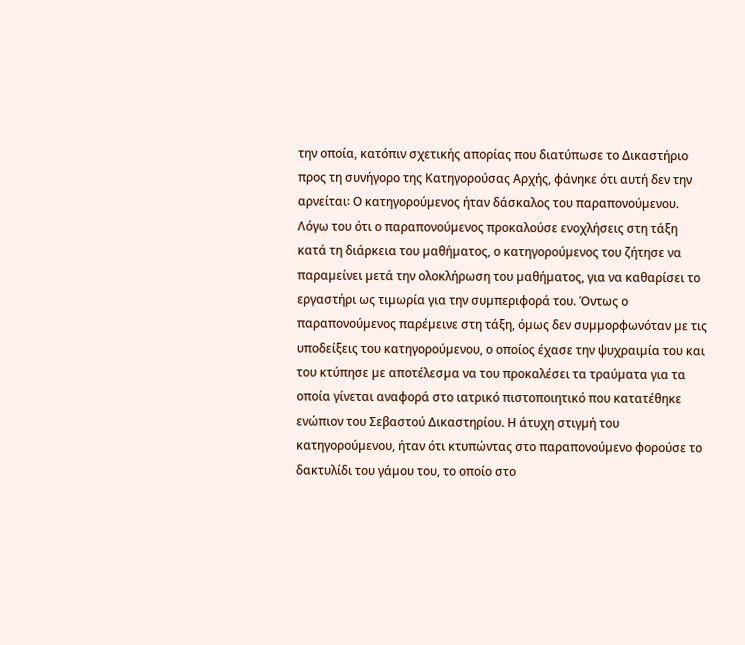την οποία, κατόπιν σχετικής απορίας που διατύπωσε το Δικαστήριο προς τη συνήγορο της Κατηγορούσας Αρχής, φάνηκε ότι αυτή δεν την αρνείται꞉ Ο κατηγορούµενος ήταν δάσκαλος του παραπονούµενου. Λόγω του ότι ο παραπονούµενος προκαλούσε ενοχλήσεις στη τάξη κατά τη διάρκεια του µαθήµατος, ο κατηγορούµενος του ζήτησε να παραµείνει µετά την ολοκλήρωση του µαθήµατος, για να καθαρίσει το εργαστήρι ως τιµωρία για την συµπεριφορά του. Όντως ο παραπονούµενος παρέµεινε στη τάξη, όµως δεν συµµορφωνόταν µε τις υποδείξεις του κατηγορούµενου, ο οποίος έχασε την ψυχραιµία του και του κτύπησε µε αποτέλεσµα να του προκαλέσει τα τραύµατα για τα οποία γίνεται αναφορά στο ιατρικό πιστοποιητικό που κατατέθηκε ενώπιον του Σεβαστού Δικαστηρίου. Η άτυχη στιγµή του κατηγορούµενου, ήταν ότι κτυπώντας στο παραπονούµενο φορούσε το δακτυλίδι του γάµου του, το οποίο στο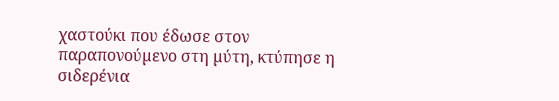χαστούκι που έδωσε στον παραπονούµενο στη µύτη, κτύπησε η σιδερένια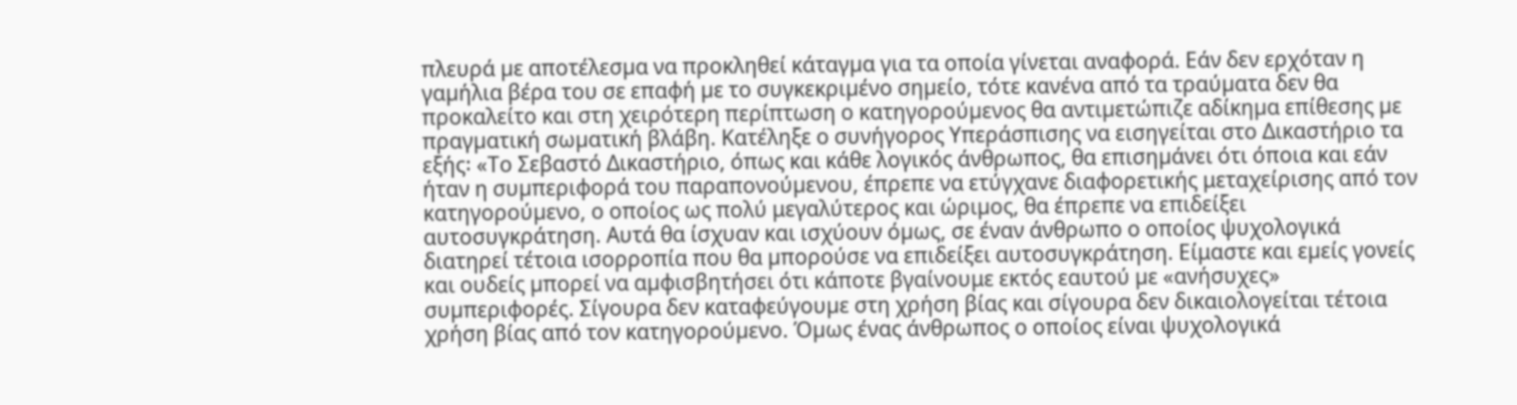πλευρά µε αποτέλεσµα να προκληθεί κάταγµα για τα οποία γίνεται αναφορά. Εάν δεν ερχόταν η γαµήλια βέρα του σε επαφή µε το συγκεκριµένο σηµείο, τότε κανένα από τα τραύµατα δεν θα προκαλείτο και στη χειρότερη περίπτωση ο κατηγορούµενος θα αντιµετώπιζε αδίκηµα επίθεσης µε πραγµατική σωµατική βλάβη. Κατέληξε ο συνήγορος Υπεράσπισης να εισηγείται στο Δικαστήριο τα εξής꞉ «Το Σεβαστό Δικαστήριο, όπως και κάθε λογικός άνθρωπος, θα επισηµάνει ότι όποια και εάν ήταν η συµπεριφορά του παραπονούµενου, έπρεπε να ετύγχανε διαφορετικής μεταχείρισης από τον κατηγορούµενο, ο οποίος ως πολύ μεγαλύτερος και ώριµος, θα έπρεπε να επιδείξει αυτοσυγκράτηση. Αυτά θα ίσχυαν και ισχύουν όµως, σε έναν άνθρωπο ο οποίος ψυχολογικά διατηρεί τέτοια ισορροπία που θα µπορούσε να επιδείξει αυτοσυγκράτηση. Είμαστε και εµείς γονείς και ουδείς µπορεί να αµφισβητήσει ότι κάποτε βγαίνουμε εκτός εαυτού µε «ανήσυχες» συµπεριφορές. Σίγουρα δεν καταφεύγουµε στη χρήση βίας και σίγουρα δεν δικαιολογείται τέτοια χρήση βίας από τον κατηγορούµενο. Όµως ένας άνθρωπος ο οποίος είναι ψυχολογικά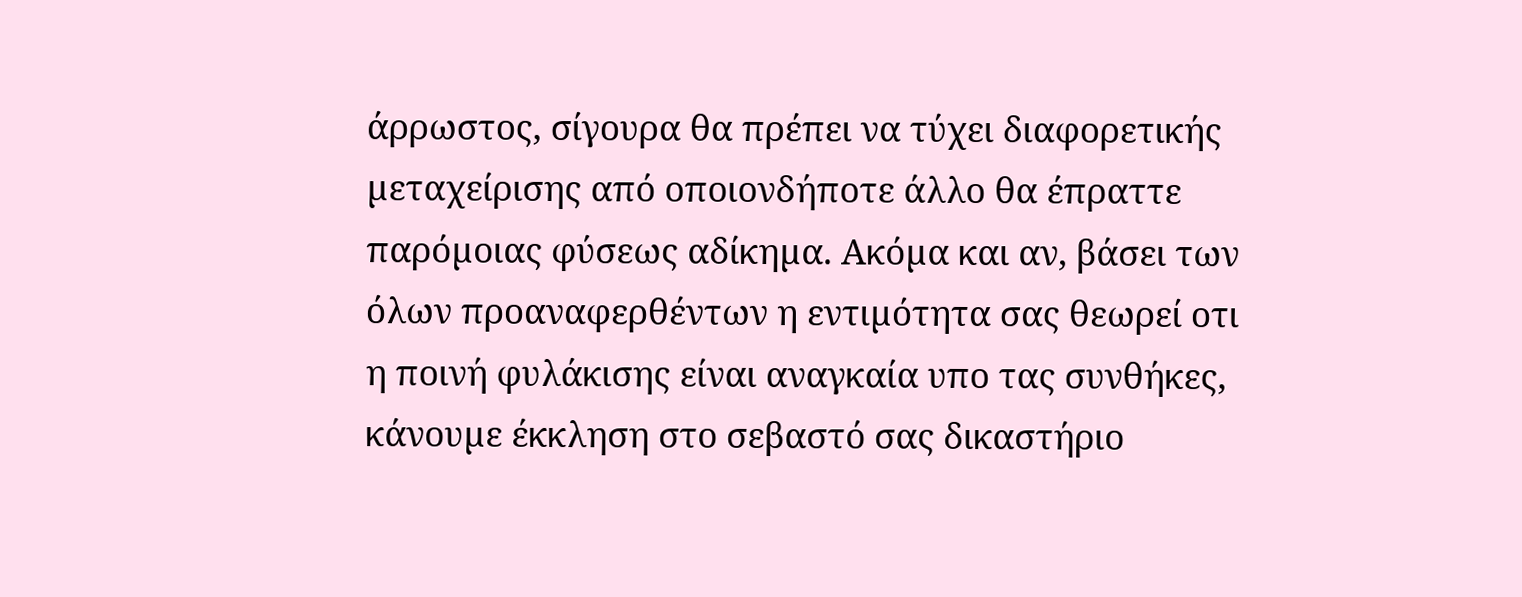άρρωστος, σίγουρα θα πρέπει να τύχει διαφορετικής µεταχείρισης από οποιονδήποτε άλλο θα έπραττε παρόµοιας φύσεως αδίκηµα. Ακόµα και αν, βάσει των όλων προαναφερθέντων η εντιµότητα σας θεωρεί οτι η ποινή φυλάκισης είναι αναγκαία υπο τας συνθήκες, κάνουµε έκκληση στο σεβαστό σας δικαστήριο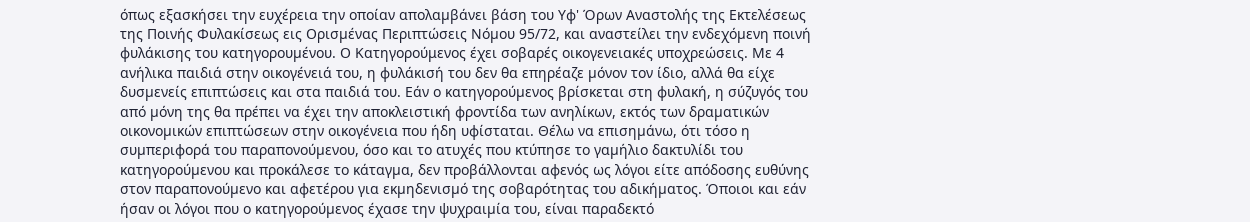όπως εξασκήσει την ευχέρεια την οποίαν απολαµβάνει βάση του Υφ' Όρων Αναστολής της Εκτελέσεως της Ποινής Φυλακίσεως εις Ορισµένας Περιπτώσεις Νόµου 95/72, και αναστείλει την ενδεχόµενη ποινή φυλάκισης του κατηγορουµένου. Ο Κατηγορούμενος έχει σοβαρές οικογενειακές υποχρεώσεις. Με 4 ανήλικα παιδιά στην οικογένειά του, η φυλάκισή του δεν θα επηρέαζε µόνον τον ίδιο, αλλά θα είχε δυσµενείς επιπτώσεις και στα παιδιά του. Εάν ο κατηγορούµενος βρίσκεται στη φυλακή, η σύζυγός του από µόνη της θα πρέπει να έχει την αποκλειστική φροντίδα των ανηλίκων, εκτός των δραµατικών οικονοµικών επιπτώσεων στην οικογένεια που ήδη υφίσταται. Θέλω να επισηµάνω, ότι τόσο η συµπεριφορά του παραπονούµενου, όσο και το ατυχές που κτύπησε το γαµήλιο δακτυλίδι του κατηγορούµενου και προκάλεσε το κάταγµα, δεν προβάλλονται αφενός ως λόγοι είτε απόδοσης ευθύνης στον παραπονούµενο και αφετέρου για εκµηδενισµό της σοβαρότητας του αδικήµατος. Όποιοι και εάν ήσαν οι λόγοι που ο κατηγορούµενος έχασε την ψυχραιµία του, είναι παραδεκτό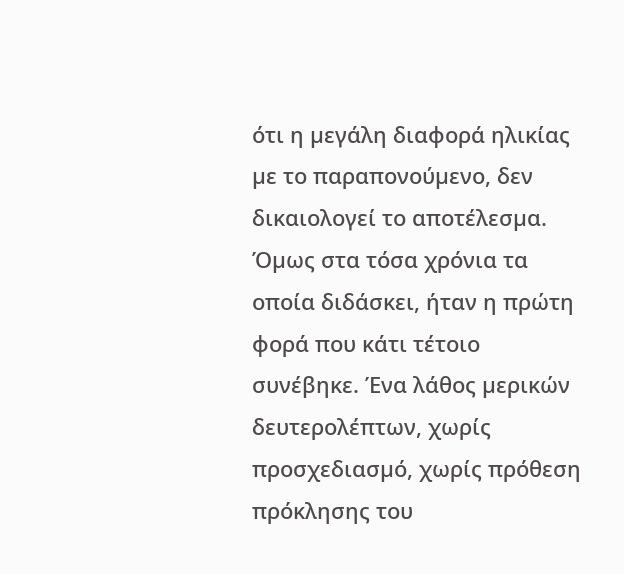ότι η µεγάλη διαφορά ηλικίας µε το παραπονούµενο, δεν δικαιολογεί το αποτέλεσµα. Όµως στα τόσα χρόνια τα οποία διδάσκει, ήταν η πρώτη φορά που κάτι τέτοιο συνέβηκε. Ένα λάθος µερικών δευτερολέπτων, χωρίς προσχεδιασµό, χωρίς πρόθεση πρόκλησης του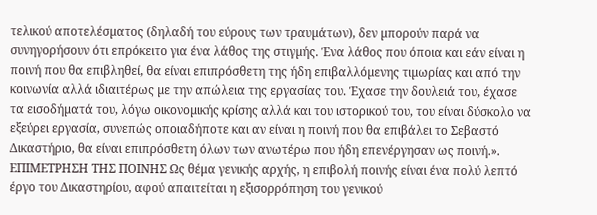τελικού αποτελέσµατος (δηλαδή του εύρους των τραυµάτων), δεν µπορούν παρά να συνηγορήσουν ότι επρόκειτο για ένα λάθος της στιγµής. Ένα λάθος που όποια και εάν είναι η ποινή που θα επιβληθεί, θα είναι επιπρόσθετη της ήδη επιβαλλόµενης τιµωρίας και από την κοινωνία αλλά ιδιαιτέρως µε την απώλεια της εργασίας του. Έχασε την δουλειά του, έχασε τα εισοδήµατά του, λόγω οικονοµικής κρίσης αλλά και του ιστορικού του, του είναι δύσκολο να εξεύρει εργασία, συνεπώς οποιαδήποτε και αν είναι η ποινή που θα επιβάλει το Σεβαστό Δικαστήριο, θα είναι επιπρόσθετη όλων των ανωτέρω που ήδη επενέργησαν ως ποινή.». ΕΠΙΜΕΤΡΗΣΗ ΤΗΣ ΠΟΙΝΗΣ Ως θέμα γενικής αρχής, η επιβολή ποινής είναι ένα πολύ λεπτό έργο του Δικαστηρίου, αφού απαιτείται η εξισορρόπηση του γενικού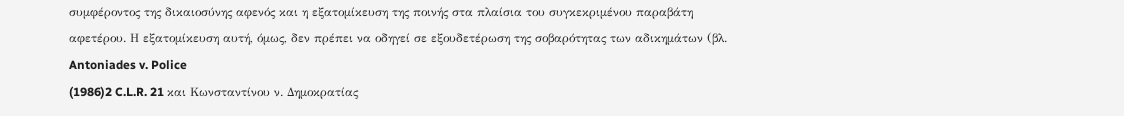συμφέροντος της δικαιοσύνης αφενός και η εξατομίκευση της ποινής στα πλαίσια του συγκεκριμένου παραβάτη αφετέρου. Η εξατομίκευση αυτή, όμως, δεν πρέπει να οδηγεί σε εξουδετέρωση της σοβαρότητας των αδικημάτων (βλ. Antoniades v. Police
(1986)2 C.L.R. 21 και Κωνσταντίνου ν. Δημοκρατίας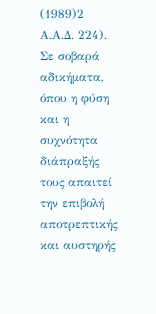(1989)2 Α.Α.Δ. 224). Σε σοβαρά αδικήματα, όπου η φύση και η συχνότητα διάπραξής τους απαιτεί την επιβολή αποτρεπτικής και αυστηρής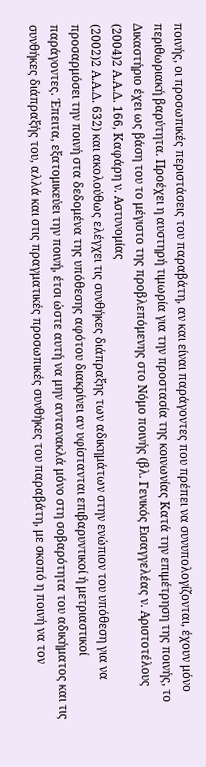ποινής, οι προσωπικές περιστάσεις του παραβάτη, αν και είναι παράγοντες που πρέπει να συνυπολογίζονται, έχουν μόνο περιθωριακή βαρύτητα. Προέχει η αυστηρή τιμωρία για την προστασία της κοινωνίας Κατά την επιμέτρηση της ποινής, το Δικαστήριο έχει ως βάση του το μέγιστο της προβλεπόμενης στο Νόμο ποινής (βλ. Γενικός Εισαγγελέας ν. Αριστοτέλους
(2004)2 Α.Α.Δ. 166, Καφάρη ν. Αστυνομίας
(2002)2 Α.Α.Δ. 632) και ακολούθως ελέγχει τις συνθήκες διάπραξης των αδικημάτων στην ενώπιον του υπόθεση για να προσαρμόσει την ποινή στα δεδομένα της υπόθεσης αφότου διακρίνει αν υφίστανται επιβαρυντικοί ή μετριαστικοί παράγοντες. Έπειτα, εξατομικεύει την ποινή, έτσι ώστε αυτή να μην αντανακλά μόνο στη σοβαρότητα του αδικήματος και τις συνθήκες διάπραξής του, αλλά και στις πραγματικές προσωπικές συνθήκες του παραβάτη, με σκοπό η ποινή να τον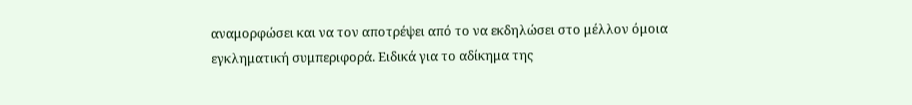αναμορφώσει και να τον αποτρέψει από το να εκδηλώσει στο μέλλον όμοια εγκληματική συμπεριφορά. Ειδικά για το αδίκημα της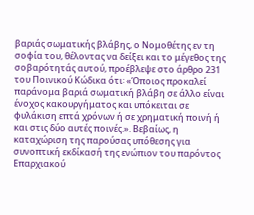βαριάς σωματικής βλάβης, ο Νομοθέτης εν τη σοφία του, θέλοντας να δείξει και το μέγεθος της σοβαρότητάς αυτού, προέβλεψε στο άρθρο 231 του Ποινικού Κώδικα ότι꞉ «Όποιος προκαλεί παράνομα βαριά σωματική βλάβη σε άλλο είναι ένοχος κακουργήματος και υπόκειται σε φυλάκιση επτά χρόνων ή σε χρηματική ποινή ή και στις δύο αυτές ποινές.». Βεβαίως, η καταχώριση της παρούσας υπόθεσης για συνοπτική εκδίκασή της ενώπιον του παρόντος Επαρχιακού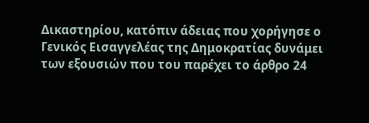Δικαστηρίου, κατόπιν άδειας που χορήγησε ο Γενικός Εισαγγελέας της Δημοκρατίας δυνάμει των εξουσιών που του παρέχει το άρθρο 24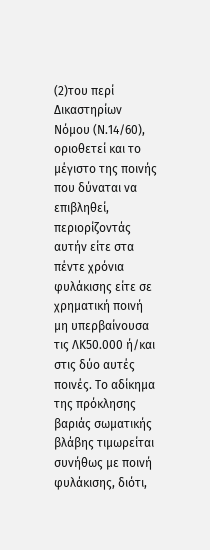(2)του περί Δικαστηρίων Νόμου (Ν.14/60), οριοθετεί και το μέγιστο της ποινής που δύναται να επιβληθεί, περιορίζοντάς αυτήν είτε στα πέντε χρόνια φυλάκισης είτε σε χρηματική ποινή μη υπερβαίνουσα τις ΛΚ50.000 ή/και στις δύο αυτές ποινές. Το αδίκημα της πρόκλησης βαριάς σωματικής βλάβης τιμωρείται συνήθως με ποινή φυλάκισης, διότι,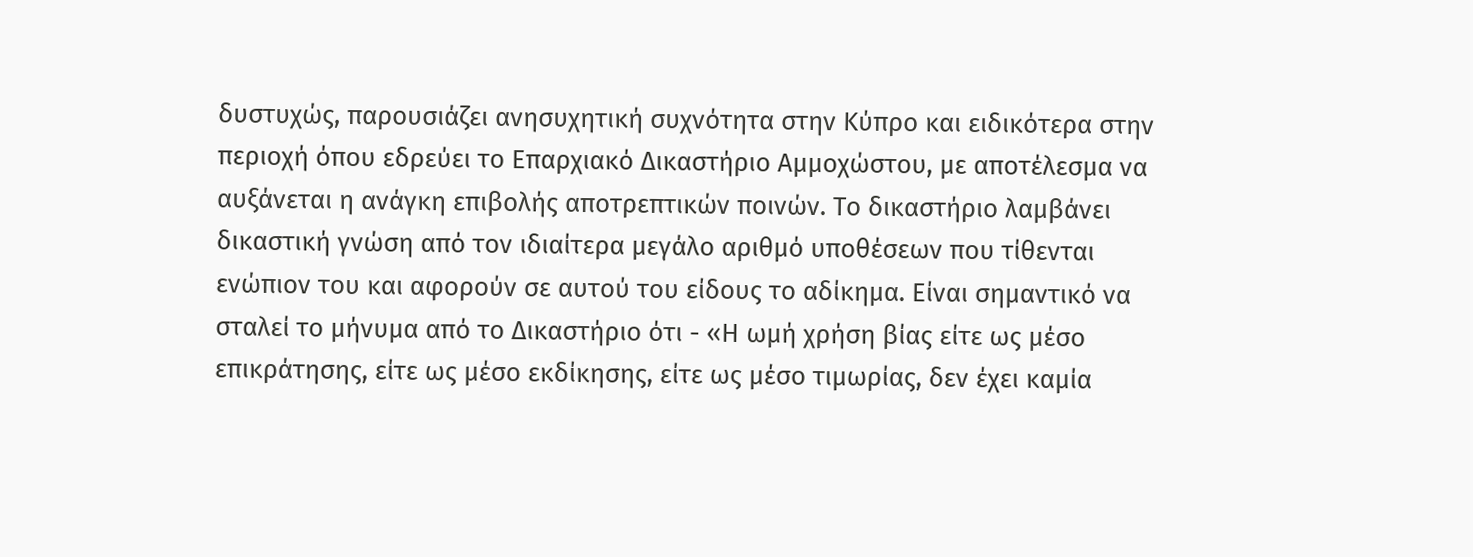δυστυχώς, παρουσιάζει ανησυχητική συχνότητα στην Κύπρο και ειδικότερα στην περιοχή όπου εδρεύει το Επαρχιακό Δικαστήριο Αμμοχώστου, με αποτέλεσμα να αυξάνεται η ανάγκη επιβολής αποτρεπτικών ποινών. Το δικαστήριο λαμβάνει δικαστική γνώση από τον ιδιαίτερα μεγάλο αριθμό υποθέσεων που τίθενται ενώπιον του και αφορούν σε αυτού του είδους το αδίκημα. Είναι σημαντικό να σταλεί το μήνυμα από το Δικαστήριο ότι - «Η ωμή χρήση βίας είτε ως μέσο επικράτησης, είτε ως μέσο εκδίκησης, είτε ως μέσο τιμωρίας, δεν έχει καμία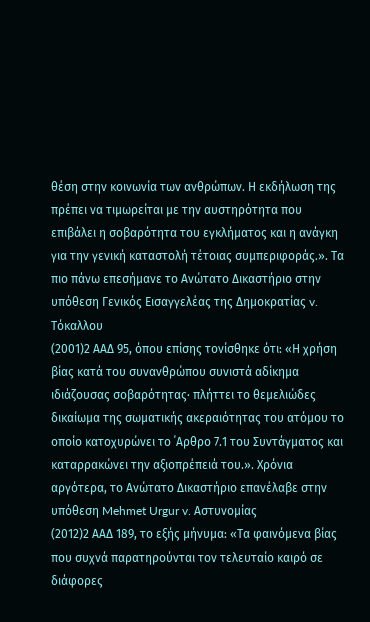θέση στην κοινωνία των ανθρώπων. Η εκδήλωση της πρέπει να τιμωρείται με την αυστηρότητα που επιβάλει η σοβαρότητα του εγκλήματος και η ανάγκη για την γενική καταστολή τέτοιας συμπεριφοράς.». Τα πιο πάνω επεσήμανε το Ανώτατο Δικαστήριο στην υπόθεση Γενικός Εισαγγελέας της Δημοκρατίας v. Τόκαλλου
(2001)2 ΑΑΔ 95, όπου επίσης τονίσθηκε ότι: «Η χρήση βίας κατά του συνανθρώπου συνιστά αδίκημα ιδιάζουσας σοβαρότητας· πλήττει το θεμελιώδες δικαίωμα της σωματικής ακεραιότητας του ατόμου το οποίο κατοχυρώνει το ΄Αρθρο 7.1 του Συντάγματος και καταρρακώνει την αξιοπρέπειά του.». Χρόνια αργότερα, το Ανώτατο Δικαστήριο επανέλαβε στην υπόθεση Mehmet Urgur v. Αστυνομίας
(2012)2 ΑΑΔ 189, το εξής μήνυμα: «Τα φαινόμενα βίας που συχνά παρατηρούνται τον τελευταίο καιρό σε διάφορες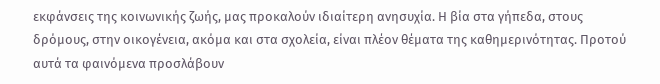εκφάνσεις της κοινωνικής ζωής, μας προκαλούν ιδιαίτερη ανησυχία. Η βία στα γήπεδα, στους δρόμους, στην οικογένεια, ακόμα και στα σχολεία, είναι πλέον θέματα της καθημερινότητας. Προτού αυτά τα φαινόμενα προσλάβουν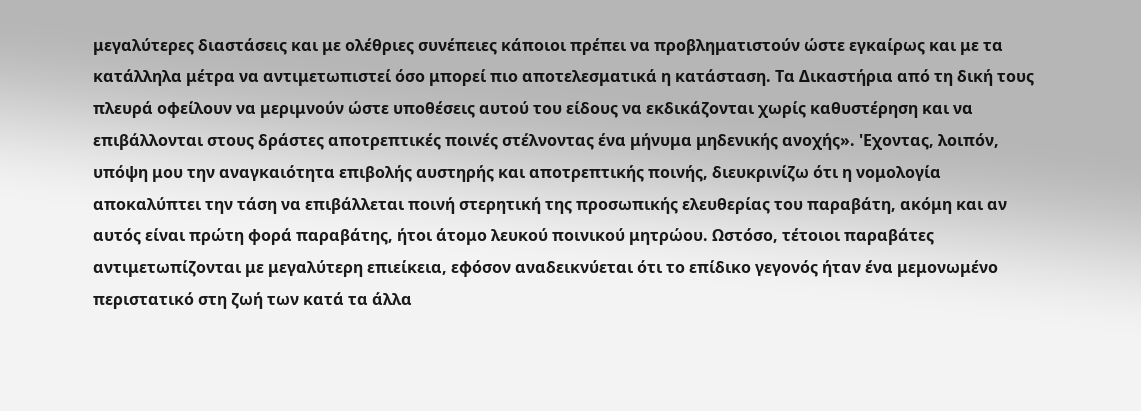μεγαλύτερες διαστάσεις και με ολέθριες συνέπειες κάποιοι πρέπει να προβληματιστούν ώστε εγκαίρως και με τα κατάλληλα μέτρα να αντιμετωπιστεί όσο μπορεί πιο αποτελεσματικά η κατάσταση. Τα Δικαστήρια από τη δική τους πλευρά οφείλουν να μεριμνούν ώστε υποθέσεις αυτού του είδους να εκδικάζονται χωρίς καθυστέρηση και να επιβάλλονται στους δράστες αποτρεπτικές ποινές στέλνοντας ένα μήνυμα μηδενικής ανοχής». 'Εχοντας, λοιπόν, υπόψη μου την αναγκαιότητα επιβολής αυστηρής και αποτρεπτικής ποινής, διευκρινίζω ότι η νομολογία αποκαλύπτει την τάση να επιβάλλεται ποινή στερητική της προσωπικής ελευθερίας του παραβάτη, ακόμη και αν αυτός είναι πρώτη φορά παραβάτης, ήτοι άτομο λευκού ποινικού μητρώου. Ωστόσο, τέτοιοι παραβάτες αντιμετωπίζονται με μεγαλύτερη επιείκεια, εφόσον αναδεικνύεται ότι το επίδικο γεγονός ήταν ένα μεμονωμένο περιστατικό στη ζωή των κατά τα άλλα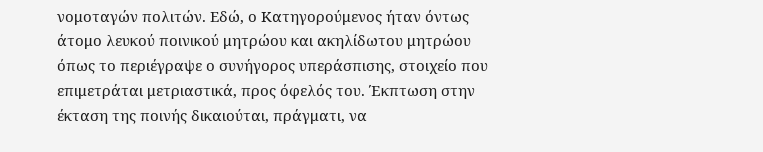νομοταγών πολιτών. Εδώ, ο Κατηγορούμενος ήταν όντως άτομο λευκού ποινικού μητρώου και ακηλίδωτου μητρώου όπως το περιέγραψε ο συνήγορος υπεράσπισης, στοιχείο που επιμετράται μετριαστικά, προς όφελός του. Έκπτωση στην έκταση της ποινής δικαιούται, πράγματι, να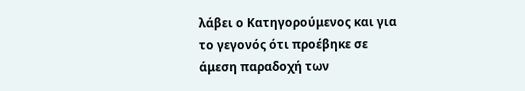λάβει ο Κατηγορούμενος και για το γεγονός ότι προέβηκε σε άμεση παραδοχή των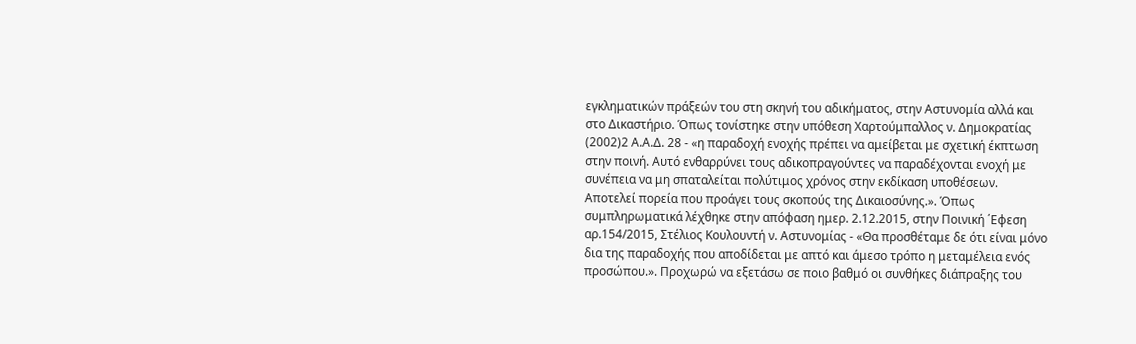εγκληματικών πράξεών του στη σκηνή του αδικήματος, στην Αστυνομία αλλά και στο Δικαστήριο. Όπως τονίστηκε στην υπόθεση Χαρτούμπαλλος ν. Δημοκρατίας
(2002)2 Α.Α.Δ. 28 - «η παραδοχή ενοχής πρέπει να αμείβεται με σχετική έκπτωση στην ποινή. Αυτό ενθαρρύνει τους αδικοπραγούντες να παραδέχονται ενοχή με συνέπεια να μη σπαταλείται πολύτιμος χρόνος στην εκδίκαση υποθέσεων. Αποτελεί πορεία που προάγει τους σκοπούς της Δικαιοσύνης.». Όπως συμπληρωματικά λέχθηκε στην απόφαση ημερ. 2.12.2015, στην Πoινική ΄Εφεση αρ.154/2015, Στέλιος Κουλουντή ν. Αστυνομίας - «Θα προσθέταμε δε ότι είναι μόνο δια της παραδοχής που αποδίδεται με απτό και άμεσο τρόπο η μεταμέλεια ενός προσώπου.». Προχωρώ να εξετάσω σε ποιο βαθμό οι συνθήκες διάπραξης του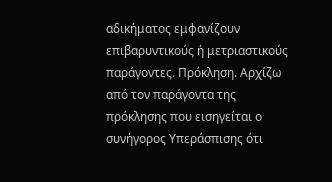αδικήματος εμφανίζουν επιβαρυντικούς ή μετριαστικούς παράγοντες. Πρόκληση. Αρχίζω από τον παράγοντα της πρόκλησης που εισηγείται ο συνήγορος Υπεράσπισης ότι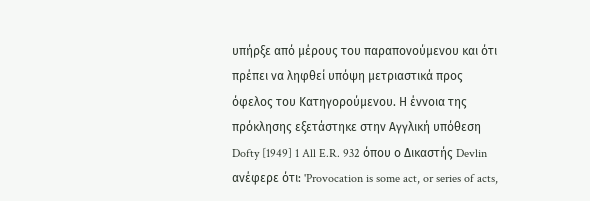υπήρξε από μέρους του παραπονούμενου και ότι πρέπει να ληφθεί υπόψη μετριαστικά προς όφελος του Κατηγορούμενου. Η έννοια της πρόκλησης εξετάστηκε στην Aγγλική υπόθεση Dofty [1949] 1 All E.R. 932 όπου ο Δικαστής Devlin ανέφερε ότι: 'Provocation is some act, or series of acts,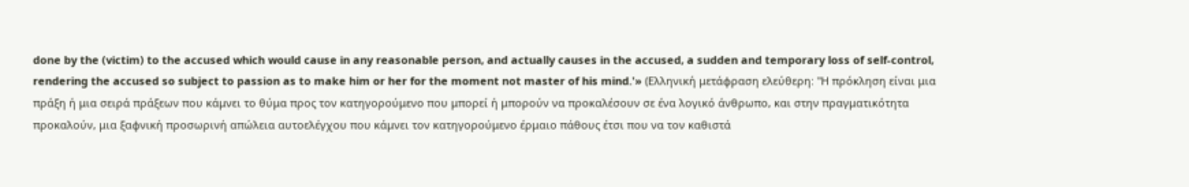done by the (victim) to the accused which would cause in any reasonable person, and actually causes in the accused, a sudden and temporary loss of self-control, rendering the accused so subject to passion as to make him or her for the moment not master of his mind.'» (Ελληνική μετάφραση ελεύθερη: "Η πρόκληση είναι μια πράξη ή μια σειρά πράξεων που κάμνει το θύμα προς τον κατηγορούμενο που μπορεί ή μπορούν να προκαλέσουν σε ένα λογικό άνθρωπο, και στην πραγματικότητα προκαλούν, μια ξαφνική προσωρινή απώλεια αυτοελέγχου που κάμνει τον κατηγορούμενο έρμαιο πάθους έτσι που να τον καθιστά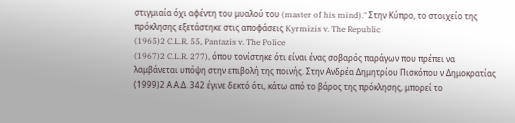στιγμιαία όχι αφέντη του μυαλού του (master of his mind)." Στην Κύπρο, το στοιχείο της πρόκλησης εξετάστηκε στις αποφάσεις Kyrmizis v. The Republic
(1965)2 C.L.R. 55, Pantazis v. The Police
(1967)2 C.L.R. 277), όπου τονίστηκε ότι είναι ένας σοβαρός παράγων που πρέπει να λαμβάνεται υπόψη στην επιβολή της ποινής. Στην Ανδρέα Δημητρίου Πισκόπου ν Δημοκρατίας
(1999)2 Α.Α.Δ. 342 έγινε δεκτό ότι, κάτω από το βάρος της πρόκλησης, μπορεί το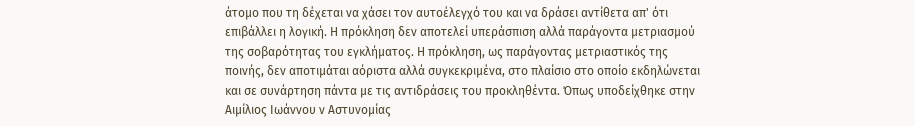άτομο που τη δέχεται να χάσει τον αυτοέλεγχό του και να δράσει αντίθετα απ' ότι επιβάλλει η λογική. Η πρόκληση δεν αποτελεί υπεράσπιση αλλά παράγοντα μετριασμού της σοβαρότητας του εγκλήματος. Η πρόκληση, ως παράγοντας μετριαστικός της ποινής, δεν αποτιμάται αόριστα αλλά συγκεκριμένα, στο πλαίσιο στο οποίο εκδηλώνεται και σε συνάρτηση πάντα με τις αντιδράσεις του προκληθέντα. Όπως υποδείχθηκε στην Αιμίλιος Ιωάννου ν Αστυνομίας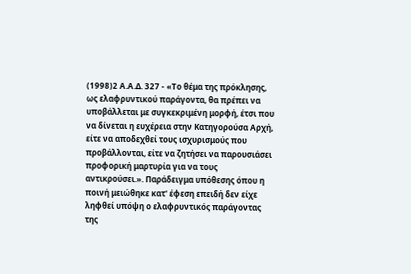(1998)2 Α.Α.Δ. 327 - «Το θέμα της πρόκλησης, ως ελαφρυντικού παράγοντα, θα πρέπει να υποβάλλεται με συγκεκριμένη μορφή, έτσι που να δίνεται η ευχέρεια στην Κατηγορούσα Αρχή, είτε να αποδεχθεί τους ισχυρισμούς που προβάλλονται, είτε να ζητήσει να παρουσιάσει προφορική μαρτυρία για να τους αντικρούσει.». Παράδειγμα υπόθεσης όπου η ποινή μειώθηκε κατ' έφεση επειδή δεν είχε ληφθεί υπόψη ο ελαφρυντικός παράγοντας της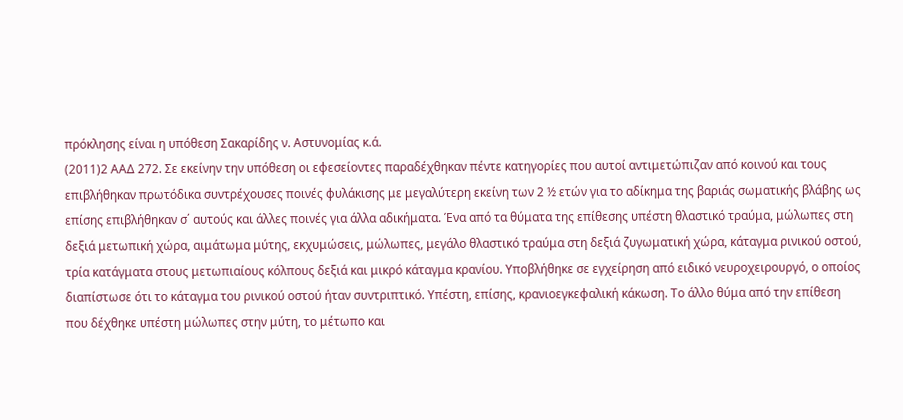πρόκλησης είναι η υπόθεση Σακαρίδης ν. Αστυνομίας κ.ά.
(2011)2 ΑΑΔ 272. Σε εκείνην την υπόθεση οι εφεσείοντες παραδέχθηκαν πέντε κατηγορίες που αυτοί αντιμετώπιζαν από κοινού και τους επιβλήθηκαν πρωτόδικα συντρέχουσες ποινές φυλάκισης με μεγαλύτερη εκείνη των 2 ½ ετών για το αδίκημα της βαριάς σωματικής βλάβης ως επίσης επιβλήθηκαν σ΄ αυτούς και άλλες ποινές για άλλα αδικήματα. Ένα από τα θύματα της επίθεσης υπέστη θλαστικό τραύμα, μώλωπες στη δεξιά μετωπική χώρα, αιμάτωμα μύτης, εκχυμώσεις, μώλωπες, μεγάλο θλαστικό τραύμα στη δεξιά ζυγωματική χώρα, κάταγμα ρινικού οστού, τρία κατάγματα στους μετωπιαίους κόλπους δεξιά και μικρό κάταγμα κρανίου. Υποβλήθηκε σε εγχείρηση από ειδικό νευροχειρουργό, ο οποίος διαπίστωσε ότι το κάταγμα του ρινικού οστού ήταν συντριπτικό. Υπέστη, επίσης, κρανιοεγκεφαλική κάκωση. Το άλλο θύμα από την επίθεση που δέχθηκε υπέστη μώλωπες στην μύτη, το μέτωπο και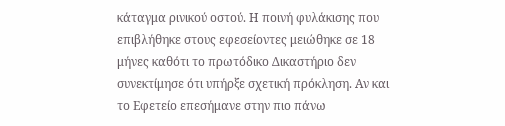κάταγμα ρινικού οστού. Η ποινή φυλάκισης που επιβλήθηκε στους εφεσείοντες μειώθηκε σε 18 μήνες καθότι το πρωτόδικο Δικαστήριο δεν συνεκτίμησε ότι υπήρξε σχετική πρόκληση. Αν και το Εφετείο επεσήμανε στην πιο πάνω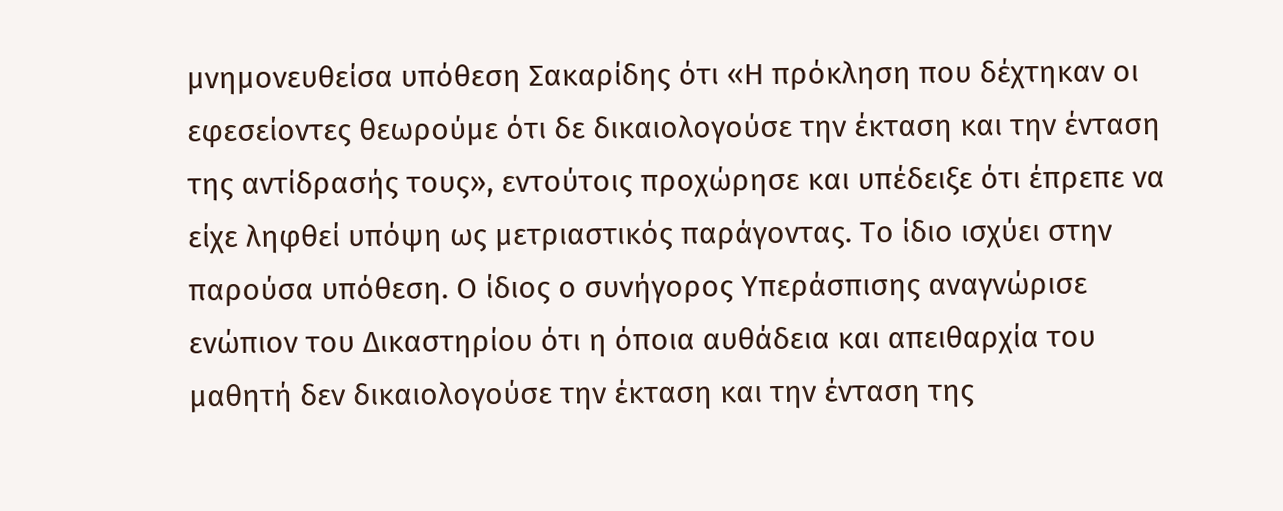μνημονευθείσα υπόθεση Σακαρίδης ότι «Η πρόκληση που δέχτηκαν οι εφεσείοντες θεωρούμε ότι δε δικαιολογούσε την έκταση και την ένταση της αντίδρασής τους», εντούτοις προχώρησε και υπέδειξε ότι έπρεπε να είχε ληφθεί υπόψη ως μετριαστικός παράγοντας. Το ίδιο ισχύει στην παρούσα υπόθεση. Ο ίδιος ο συνήγορος Υπεράσπισης αναγνώρισε ενώπιον του Δικαστηρίου ότι η όποια αυθάδεια και απειθαρχία του μαθητή δεν δικαιολογούσε την έκταση και την ένταση της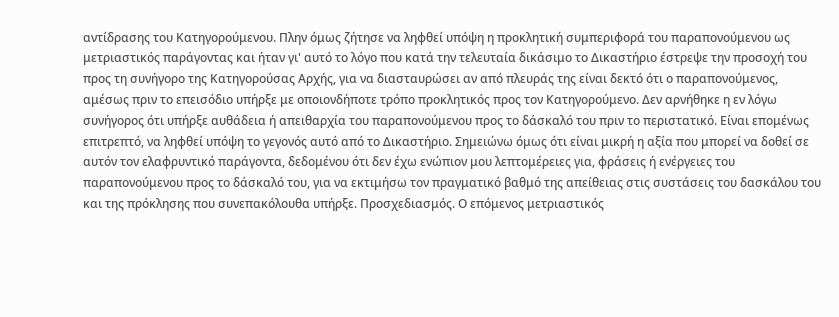αντίδρασης του Κατηγορούμενου. Πλην όμως ζήτησε να ληφθεί υπόψη η προκλητική συμπεριφορά του παραπονούμενου ως μετριαστικός παράγοντας και ήταν γι' αυτό το λόγο που κατά την τελευταία δικάσιμο το Δικαστήριο έστρεψε την προσοχή του προς τη συνήγορο της Κατηγορούσας Αρχής, για να διασταυρώσει αν από πλευράς της είναι δεκτό ότι ο παραπονούμενος, αμέσως πριν το επεισόδιο υπήρξε με οποιονδήποτε τρόπο προκλητικός προς τον Κατηγορούμενο. Δεν αρνήθηκε η εν λόγω συνήγορος ότι υπήρξε αυθάδεια ή απειθαρχία του παραπονούμενου προς το δάσκαλό του πριν το περιστατικό. Είναι επομένως επιτρεπτό, να ληφθεί υπόψη το γεγονός αυτό από το Δικαστήριο. Σημειώνω όμως ότι είναι μικρή η αξία που μπορεί να δοθεί σε αυτόν τον ελαφρυντικό παράγοντα, δεδομένου ότι δεν έχω ενώπιον μου λεπτομέρειες για, φράσεις ή ενέργειες του παραπονούμενου προς το δάσκαλό του, για να εκτιμήσω τον πραγματικό βαθμό της απείθειας στις συστάσεις του δασκάλου του και της πρόκλησης που συνεπακόλουθα υπήρξε. Προσχεδιασμός. Ο επόμενος μετριαστικός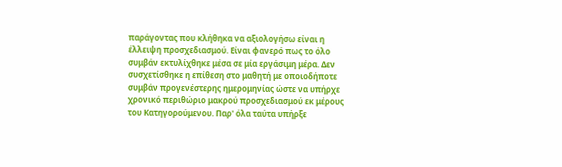παράγοντας που κλήθηκα να αξιολογήσω είναι η έλλειψη προσχεδιασμού. Είναι φανερό πως το όλο συμβάν εκτυλίχθηκε μέσα σε μία εργάσιμη μέρα. Δεν συσχετίσθηκε η επίθεση στο μαθητή με οποιοδήποτε συμβάν προγενέστερης ημερομηνίας ώστε να υπήρχε χρονικό περιθώριο μακρού προσχεδιασμού εκ μέρους του Κατηγορούμενου. Παρ' όλα ταύτα υπήρξε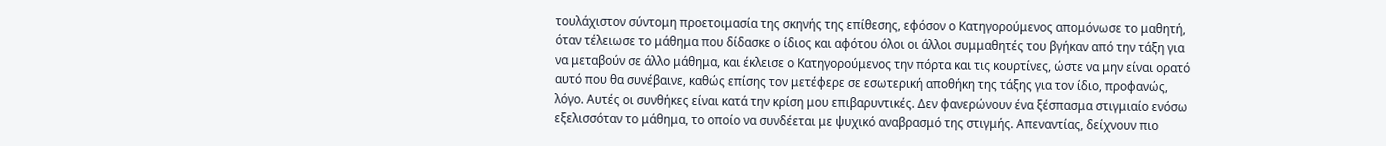τουλάχιστον σύντομη προετοιμασία της σκηνής της επίθεσης, εφόσον ο Κατηγορούμενος απομόνωσε το μαθητή, όταν τέλειωσε το μάθημα που δίδασκε ο ίδιος και αφότου όλοι οι άλλοι συμμαθητές του βγήκαν από την τάξη για να μεταβούν σε άλλο μάθημα, και έκλεισε ο Κατηγορούμενος την πόρτα και τις κουρτίνες, ώστε να μην είναι ορατό αυτό που θα συνέβαινε, καθώς επίσης τον μετέφερε σε εσωτερική αποθήκη της τάξης για τον ίδιο, προφανώς, λόγο. Αυτές οι συνθήκες είναι κατά την κρίση μου επιβαρυντικές. Δεν φανερώνουν ένα ξέσπασμα στιγμιαίο ενόσω εξελισσόταν το μάθημα, το οποίο να συνδέεται με ψυχικό αναβρασμό της στιγμής. Απεναντίας, δείχνουν πιο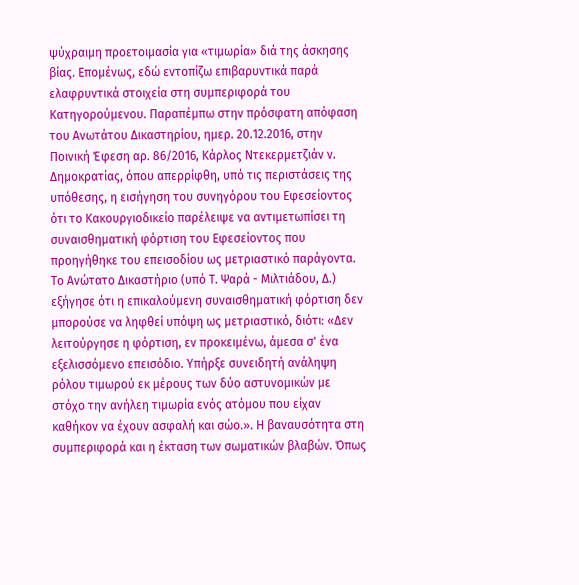ψύχραιμη προετοιμασία για «τιμωρία» διά της άσκησης βίας. Επομένως, εδώ εντοπίζω επιβαρυντικά παρά ελαφρυντικά στοιχεία στη συμπεριφορά του Κατηγορούμενου. Παραπέμπω στην πρόσφατη απόφαση του Ανωτάτου Δικαστηρίου, ημερ. 20.12.2016, στην Ποινική Έφεση αρ. 86/2016, Κάρλος Ντεκερμετζιάν ν. Δημοκρατίας, όπου απερρίφθη, υπό τις περιστάσεις της υπόθεσης, η εισήγηση του συνηγόρου του Εφεσείοντος ότι το Κακουργιοδικείο παρέλειψε να αντιμετωπίσει τη συναισθηματική φόρτιση του Εφεσείοντος που προηγήθηκε του επεισοδίου ως μετριαστικό παράγοντα. Το Ανώτατο Δικαστήριο (υπό Τ. Ψαρά - Μιλτιάδου, Δ.) εξήγησε ότι η επικαλούμενη συναισθηματική φόρτιση δεν μπορούσε να ληφθεί υπόψη ως μετριαστικό, διότι꞉ «Δεν λειτούργησε η φόρτιση, εν προκειμένω, άμεσα σ' ένα εξελισσόμενο επεισόδιο. Υπήρξε συνειδητή ανάληψη ρόλου τιμωρού εκ μέρους των δύο αστυνομικών με στόχο την ανήλεη τιμωρία ενός ατόμου που είχαν καθήκον να έχουν ασφαλή και σώο.». Η βαναυσότητα στη συμπεριφορά και η έκταση των σωματικών βλαβών. Όπως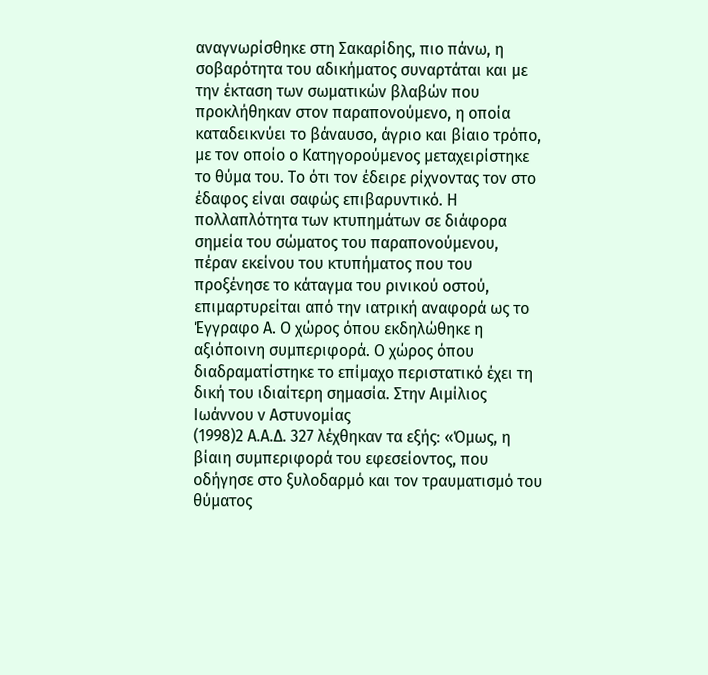αναγνωρίσθηκε στη Σακαρίδης, πιο πάνω, η σοβαρότητα του αδικήματος συναρτάται και με την έκταση των σωματικών βλαβών που προκλήθηκαν στον παραπονούμενο, η οποία καταδεικνύει το βάναυσο, άγριο και βίαιο τρόπο, με τον οποίο ο Κατηγορούμενος μεταχειρίστηκε το θύμα του. Το ότι τον έδειρε ρίχνοντας τον στο έδαφος είναι σαφώς επιβαρυντικό. Η πολλαπλότητα των κτυπημάτων σε διάφορα σημεία του σώματος του παραπονούμενου, πέραν εκείνου του κτυπήματος που του προξένησε το κάταγμα του ρινικού οστού, επιμαρτυρείται από την ιατρική αναφορά ως το Έγγραφο Α. Ο χώρος όπου εκδηλώθηκε η αξιόποινη συμπεριφορά. Ο χώρος όπου διαδραματίστηκε το επίμαχο περιστατικό έχει τη δική του ιδιαίτερη σημασία. Στην Αιμίλιος Ιωάννου ν Αστυνομίας
(1998)2 Α.Α.Δ. 327 λέχθηκαν τα εξής꞉ «Όμως, η βίαιη συμπεριφορά του εφεσείοντος, που οδήγησε στο ξυλοδαρμό και τον τραυματισμό του θύματος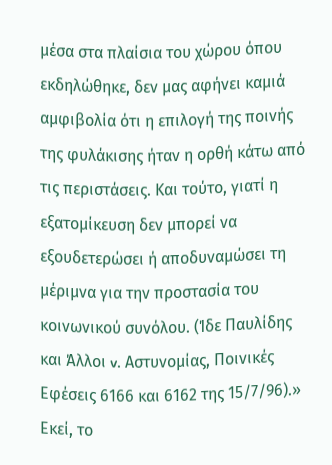μέσα στα πλαίσια του χώρου όπου εκδηλώθηκε, δεν μας αφήνει καμιά αμφιβολία ότι η επιλογή της ποινής της φυλάκισης ήταν η ορθή κάτω από τις περιστάσεις. Και τούτο, γιατί η εξατομίκευση δεν μπορεί να εξουδετερώσει ή αποδυναμώσει τη μέριμνα για την προστασία του κοινωνικού συνόλου. (Ίδε Παυλίδης και Άλλοι v. Αστυνομίας, Ποινικές Εφέσεις 6166 και 6162 της 15/7/96).» Εκεί, το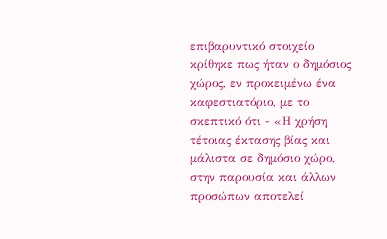επιβαρυντικό στοιχείο κρίθηκε πως ήταν ο δημόσιος χώρος, εν προκειμένω ένα καφεστιατόριο, με το σκεπτικό ότι - «Η χρήση τέτοιας έκτασης βίας και μάλιστα σε δημόσιο χώρο, στην παρουσία και άλλων προσώπων αποτελεί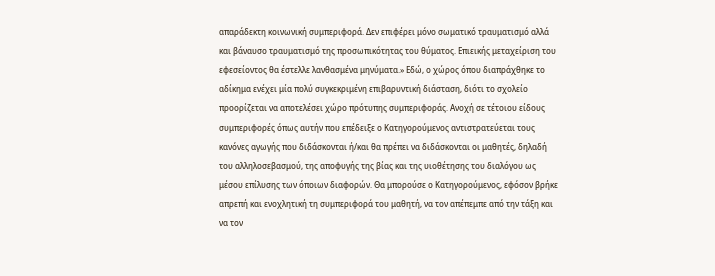απαράδεκτη κοινωνική συμπεριφορά. Δεν επιφέρει μόνο σωματικό τραυματισμό αλλά και βάναυσο τραυματισμό της προσωπικότητας του θύματος. Επιεικής μεταχείριση του εφεσείοντος θα έστελλε λανθασμένα μηνύματα.» Εδώ, ο χώρος όπου διαπράχθηκε το αδίκημα ενέχει μία πολύ συγκεκριμένη επιβαρυντική διάσταση, διότι το σχολείο προορίζεται να αποτελέσει χώρο πρότυπης συμπεριφοράς. Ανοχή σε τέτοιου είδους συμπεριφορές όπως αυτήν που επέδειξε ο Κατηγορούμενος αντιστρατεύεται τους κανόνες αγωγής που διδάσκονται ή/και θα πρέπει να διδάσκονται οι μαθητές, δηλαδή του αλληλοσεβασμού, της αποφυγής της βίας και της υιοθέτησης του διαλόγου ως μέσου επίλυσης των όποιων διαφορών. Θα μπορούσε ο Κατηγορούμενος, εφόσον βρήκε απρεπή και ενοχλητική τη συμπεριφορά του μαθητή, να τον απέπεμπε από την τάξη και να τον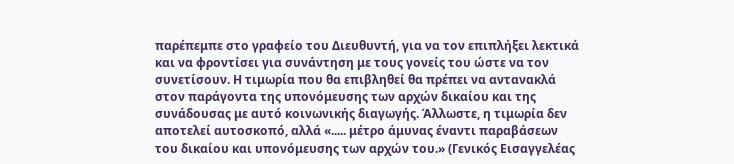παρέπεμπε στο γραφείο του Διευθυντή, για να τον επιπλήξει λεκτικά και να φροντίσει για συνάντηση με τους γονείς του ώστε να τον συνετίσουν. Η τιμωρία που θα επιβληθεί θα πρέπει να αντανακλά στον παράγοντα της υπονόμευσης των αρχών δικαίου και της συνάδουσας με αυτό κοινωνικής διαγωγής. Άλλωστε, η τιμωρία δεν αποτελεί αυτοσκοπό, αλλά «..... μέτρο άμυνας έναντι παραβάσεων του δικαίου και υπονόμευσης των αρχών του.» (Γενικός Εισαγγελέας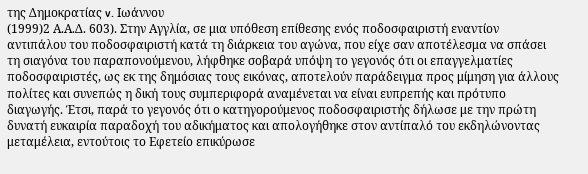της Δημοκρατίας v. Ιωάννου
(1999)2 Α.Α.Δ. 603). Στην Αγγλία, σε μια υπόθεση επίθεσης ενός ποδοσφαιριστή εναντίον αντιπάλου του ποδοσφαιριστή κατά τη διάρκεια του αγώνα, που είχε σαν αποτέλεσμα να σπάσει τη σιαγόνα του παραπονούμενου, λήφθηκε σοβαρά υπόψη το γεγονός ότι οι επαγγελματίες ποδοσφαιριστές, ως εκ της δημόσιας τους εικόνας, αποτελούν παράδειγμα προς μίμηση για άλλους πολίτες και συνεπώς η δική τους συμπεριφορά αναμένεται να είναι ευπρεπής και πρότυπο διαγωγής. Έτσι, παρά το γεγονός ότι ο κατηγορούμενος ποδοσφαιριστής δήλωσε με την πρώτη δυνατή ευκαιρία παραδοχή του αδικήματος και απολογήθηκε στον αντίπαλό του εκδηλώνοντας μεταμέλεια, εντούτοις το Εφετείο επικύρωσε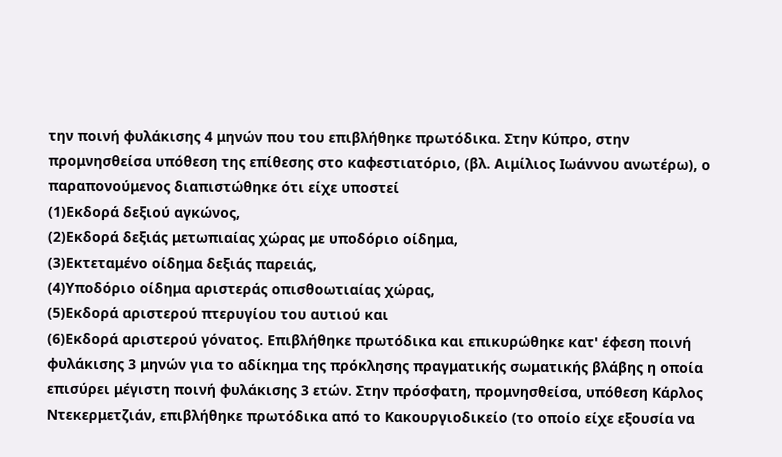την ποινή φυλάκισης 4 μηνών που του επιβλήθηκε πρωτόδικα. Στην Κύπρο, στην προμνησθείσα υπόθεση της επίθεσης στο καφεστιατόριο, (βλ. Αιμίλιος Ιωάννου ανωτέρω), ο παραπονούμενος διαπιστώθηκε ότι είχε υποστεί
(1)Εκδορά δεξιού αγκώνος,
(2)Εκδορά δεξιάς μετωπιαίας χώρας με υποδόριο οίδημα,
(3)Εκτεταμένο οίδημα δεξιάς παρειάς,
(4)Υποδόριο οίδημα αριστεράς οπισθοωτιαίας χώρας,
(5)Εκδορά αριστερού πτερυγίου του αυτιού και
(6)Εκδορά αριστερού γόνατος. Επιβλήθηκε πρωτόδικα και επικυρώθηκε κατ' έφεση ποινή φυλάκισης 3 μηνών για το αδίκημα της πρόκλησης πραγματικής σωματικής βλάβης η οποία επισύρει μέγιστη ποινή φυλάκισης 3 ετών. Στην πρόσφατη, προμνησθείσα, υπόθεση Κάρλος Ντεκερμετζιάν, επιβλήθηκε πρωτόδικα από το Κακουργιοδικείο (το οποίο είχε εξουσία να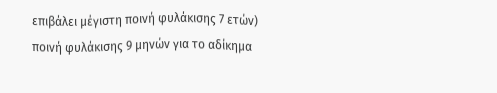επιβάλει μέγιστη ποινή φυλάκισης 7 ετών) ποινή φυλάκισης 9 μηνών για το αδίκημα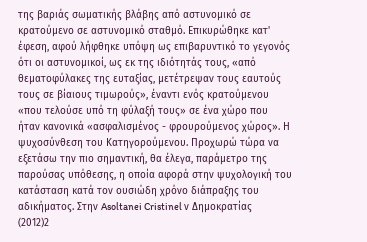της βαριάς σωματικής βλάβης από αστυνομικό σε κρατούμενο σε αστυνομικό σταθμό. Επικυρώθηκε κατ' έφεση, αφού λήφθηκε υπόψη ως επιβαρυντικό το γεγονός ότι οι αστυνομικοί, ως εκ της ιδιότητάς τους, «από θεματοφύλακες της ευταξίας, μετέτρεψαν τους εαυτούς τους σε βίαιους τιμωρούς», έναντι ενός κρατούμενου «που τελούσε υπό τη φύλαξή τους» σε ένα χώρο που ήταν κανονικά «ασφαλισμένος - φρουρούμενος χώρος». Η ψυχοσύνθεση του Κατηγορούμενου. Προχωρώ τώρα να εξετάσω την πιο σημαντική, θα έλεγα, παράμετρο της παρούσας υπόθεσης, η οποία αφορά στην ψυχολογική του κατάσταση κατά τον ουσιώδη χρόνο διάπραξης του αδικήματος. Στην Asoltanei Cristinel ν Δημοκρατίας
(2012)2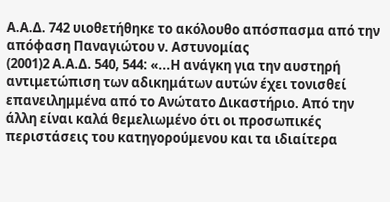Α.Α.Δ. 742 υιοθετήθηκε το ακόλουθο απόσπασμα από την απόφαση Παναγιώτου ν. Αστυνομίας
(2001)2 Α.Α.Δ. 540, 544: «...Η ανάγκη για την αυστηρή αντιμετώπιση των αδικημάτων αυτών έχει τονισθεί επανειλημμένα από το Ανώτατο Δικαστήριο. Από την άλλη είναι καλά θεμελιωμένο ότι οι προσωπικές περιστάσεις του κατηγορούμενου και τα ιδιαίτερα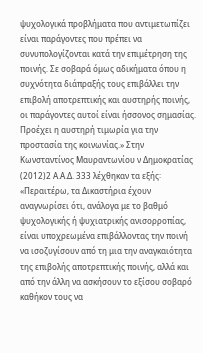ψυχολογικά προβλήματα που αντιμετωπίζει είναι παράγοντες που πρέπει να συνυπολογίζονται κατά την επιμέτρηση της ποινής. Σε σοβαρά όμως αδικήματα όπου η συχνότητα διάπραξής τους επιβάλλει την επιβολή αποτρεπτικής και αυστηρής ποινής, οι παράγοντες αυτοί είναι ήσσονος σημασίας. Προέχει η αυστηρή τιμωρία για την προστασία της κοινωνίας.» Στην Κωνσταντίνος Μαυραντωνίου ν Δημοκρατίας
(2012)2 Α.Α.Δ. 333 λέχθηκαν τα εξής꞉ «Περαιτέρω, τα Δικαστήρια έχουν αναγνωρίσει ότι, ανάλογα με το βαθμό ψυχολογικής ή ψυχιατρικής ανισορροπίας, είναι υποχρεωμένα επιβάλλοντας την ποινή να ισοζυγίσουν από τη μια την αναγκαιότητα της επιβολής αποτρεπτικής ποινής, αλλά και από την άλλη να ασκήσουν το εξίσου σοβαρό καθήκον τους να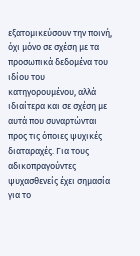εξατομικεύσουν την ποινή, όχι μόνο σε σχέση με τα προσωπικά δεδομένα του ιδίου του κατηγορουμένου, αλλά ιδιαίτερα και σε σχέση με αυτά που συναρτώνται προς τις όποιες ψυχικές διαταραχές. Για τους αδικοπραγούντες ψυχασθενείς έχει σημασία για το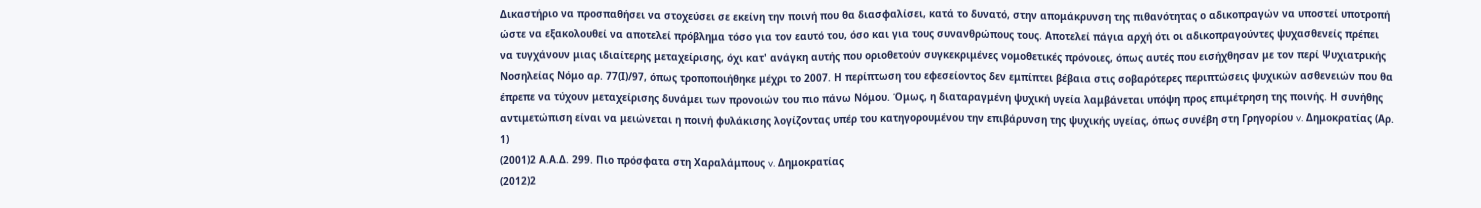Δικαστήριο να προσπαθήσει να στοχεύσει σε εκείνη την ποινή που θα διασφαλίσει, κατά το δυνατό, στην απομάκρυνση της πιθανότητας ο αδικοπραγών να υποστεί υποτροπή ώστε να εξακολουθεί να αποτελεί πρόβλημα τόσο για τον εαυτό του, όσο και για τους συνανθρώπους τους. Αποτελεί πάγια αρχή ότι οι αδικοπραγούντες ψυχασθενείς πρέπει να τυγχάνουν μιας ιδιαίτερης μεταχείρισης, όχι κατ' ανάγκη αυτής που οριοθετούν συγκεκριμένες νομοθετικές πρόνοιες, όπως αυτές που εισήχθησαν με τον περί Ψυχιατρικής Νοσηλείας Νόμο αρ. 77(Ι)/97, όπως τροποποιήθηκε μέχρι το 2007. Η περίπτωση του εφεσείοντος δεν εμπίπτει βέβαια στις σοβαρότερες περιπτώσεις ψυχικών ασθενειών που θα έπρεπε να τύχουν μεταχείρισης δυνάμει των προνοιών του πιο πάνω Νόμου. Όμως, η διαταραγμένη ψυχική υγεία λαμβάνεται υπόψη προς επιμέτρηση της ποινής. Η συνήθης αντιμετώπιση είναι να μειώνεται η ποινή φυλάκισης λογίζοντας υπέρ του κατηγορουμένου την επιβάρυνση της ψυχικής υγείας, όπως συνέβη στη Γρηγορίου v. Δημοκρατίας (Αρ. 1)
(2001)2 Α.Α.Δ. 299. Πιο πρόσφατα στη Χαραλάμπους v. Δημοκρατίας
(2012)2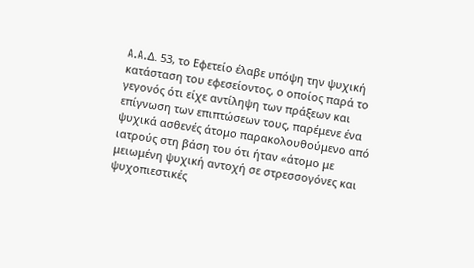A.A.Δ. 53, το Εφετείο έλαβε υπόψη την ψυχική κατάσταση του εφεσείοντος, ο οποίος παρά το γεγονός ότι είχε αντίληψη των πράξεων και επίγνωση των επιπτώσεων τους, παρέμενε ένα ψυχικά ασθενές άτομο παρακολουθούμενο από ιατρούς στη βάση του ότι ήταν «άτομο με μειωμένη ψυχική αντοχή σε στρεσσογόνες και ψυχοπιεστικές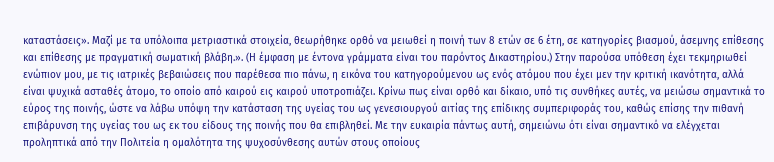καταστάσεις». Μαζί με τα υπόλοιπα μετριαστικά στοιχεία, θεωρήθηκε ορθό να μειωθεί η ποινή των 8 ετών σε 6 έτη, σε κατηγορίες βιασμού, άσεμνης επίθεσης και επίθεσης με πραγματική σωματική βλάβη.». (Η έμφαση με έντονα γράμματα είναι του παρόντος Δικαστηρίου.) Στην παρούσα υπόθεση έχει τεκμηριωθεί ενώπιον μου, με τις ιατρικές βεβαιώσεις που παρέθεσα πιο πάνω, η εικόνα του κατηγορούμενου ως ενός ατόμου που έχει μεν την κριτική ικανότητα, αλλά είναι ψυχικά ασταθές άτομο, το οποίο από καιρού εις καιρού υποτροπιάζει. Κρίνω πως είναι ορθό και δίκαιο, υπό τις συνθήκες αυτές, να μειώσω σημαντικά το εύρος της ποινής, ώστε να λάβω υπόψη την κατάσταση της υγείας του ως γενεσιουργού αιτίας της επίδικης συμπεριφοράς του, καθώς επίσης την πιθανή επιβάρυνση της υγείας του ως εκ του είδους της ποινής που θα επιβληθεί. Με την ευκαιρία πάντως αυτή, σημειώνω ότι είναι σημαντικό να ελέγχεται προληπτικά από την Πολιτεία η ομαλότητα της ψυχοσύνθεσης αυτών στους οποίους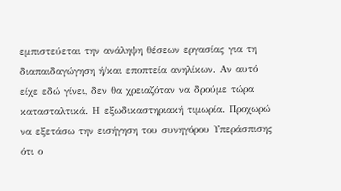εμπιστεύεται την ανάληψη θέσεων εργασίας για τη διαπαιδαγώγηση ή/και εποπτεία ανηλίκων. Αν αυτό είχε εδώ γίνει, δεν θα χρειαζόταν να δρούμε τώρα κατασταλτικά. Η εξωδικαστηριακή τιμωρία. Προχωρώ να εξετάσω την εισήγηση του συνηγόρου Υπεράσπισης ότι ο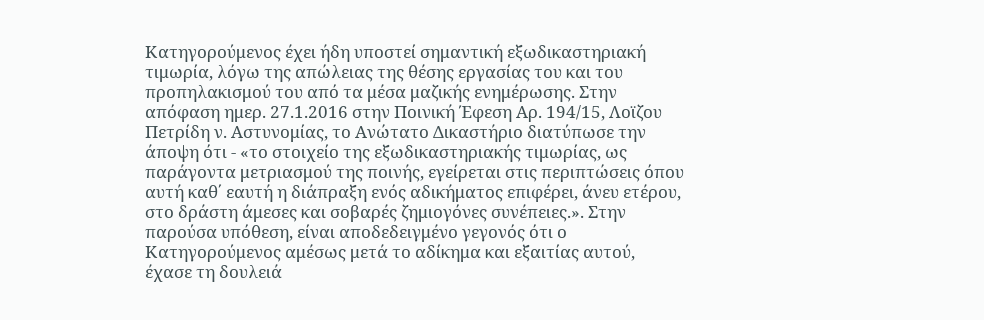Κατηγορούμενος έχει ήδη υποστεί σημαντική εξωδικαστηριακή τιμωρία, λόγω της απώλειας της θέσης εργασίας του και του προπηλακισμού του από τα μέσα μαζικής ενημέρωσης. Στην απόφαση ημερ. 27.1.2016 στην Ποινική Έφεση Αρ. 194/15, Λοϊζου Πετρίδη ν. Αστυνομίας, το Ανώτατο Δικαστήριο διατύπωσε την άποψη ότι - «το στοιχείο της εξωδικαστηριακής τιμωρίας, ως παράγοντα μετριασμού της ποινής, εγείρεται στις περιπτώσεις όπου αυτή καθ΄ εαυτή η διάπραξη ενός αδικήματος επιφέρει, άνευ ετέρου, στο δράστη άμεσες και σοβαρές ζημιογόνες συνέπειες.». Στην παρούσα υπόθεση, είναι αποδεδειγμένο γεγονός ότι ο Κατηγορούμενος αμέσως μετά το αδίκημα και εξαιτίας αυτού, έχασε τη δουλειά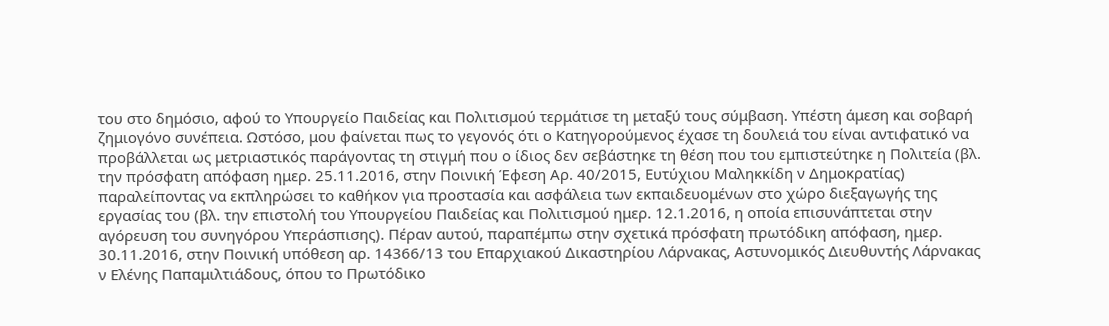του στο δημόσιο, αφού το Υπουργείο Παιδείας και Πολιτισμού τερμάτισε τη μεταξύ τους σύμβαση. Υπέστη άμεση και σοβαρή ζημιογόνο συνέπεια. Ωστόσο, μου φαίνεται πως το γεγονός ότι ο Κατηγορούμενος έχασε τη δουλειά του είναι αντιφατικό να προβάλλεται ως μετριαστικός παράγοντας τη στιγμή που ο ίδιος δεν σεβάστηκε τη θέση που του εμπιστεύτηκε η Πολιτεία (βλ. την πρόσφατη απόφαση ημερ. 25.11.2016, στην Ποινική Έφεση Αρ. 40/2015, Ευτύχιου Μαληκκίδη ν Δημοκρατίας) παραλείποντας να εκπληρώσει το καθήκον για προστασία και ασφάλεια των εκπαιδευομένων στο χώρο διεξαγωγής της εργασίας του (βλ. την επιστολή του Υπουργείου Παιδείας και Πολιτισμού ημερ. 12.1.2016, η οποία επισυνάπτεται στην αγόρευση του συνηγόρου Υπεράσπισης). Πέραν αυτού, παραπέμπω στην σχετικά πρόσφατη πρωτόδικη απόφαση, ημερ. 30.11.2016, στην Ποινική υπόθεση αρ. 14366/13 του Επαρχιακού Δικαστηρίου Λάρνακας, Αστυνομικός Διευθυντής Λάρνακας ν Ελένης Παπαμιλτιάδους, όπου το Πρωτόδικο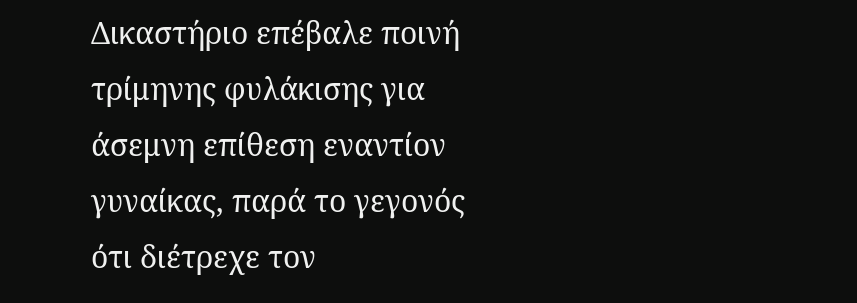Δικαστήριο επέβαλε ποινή τρίμηνης φυλάκισης για άσεμνη επίθεση εναντίον γυναίκας, παρά το γεγονός ότι διέτρεχε τον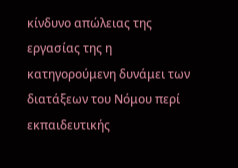κίνδυνο απώλειας της εργασίας της η κατηγορούμενη δυνάμει των διατάξεων του Νόμου περί εκπαιδευτικής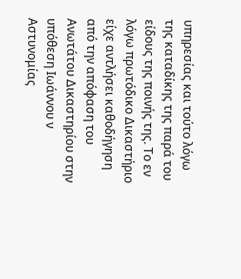υπηρεσίας και τούτο λόγω της καταδίκης της παρά του είδους της ποινής της. Το εν λόγω πρωτόδικο Δικαστήριο είχε αντλήσει καθοδήγηση από την απόφαση του Ανωτάτου Δικαστηρίου στην υπόθεση Ιωάννου ν Αστυνομίας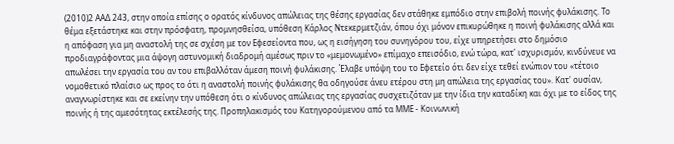(2010)2 ΑΑΔ 243, στην οποία επίσης ο ορατός κίνδυνος απώλειας της θέσης εργασίας δεν στάθηκε εμπόδιο στην επιβολή ποινής φυλάκισης. Το θέμα εξετάστηκε και στην πρόσφατη, προμνησθείσα, υπόθεση Κάρλος Ντεκερμετζιάν, όπου όχι μόνον επικυρώθηκε η ποινή φυλάκισης αλλά και η απόφαση για μη αναστολή της σε σχέση με τον Εφεσείοντα που, ως η εισήγηση του συνηγόρου του, είχε υπηρετήσει στο δημόσιο προδιαγράφοντας μια άψογη αστυνομική διαδρομή αμέσως πριν το «μεμονωμένο» επίμαχο επεισόδιο, ενώ τώρα, κατ' ισχυρισμόν, κινδύνευε να απωλέσει την εργασία του αν του επιβαλλόταν άμεση ποινή φυλάκισης. Έλαβε υπόψη του το Εφετείο ότι δεν είχε τεθεί ενώπιον του «τέτοιο νομοθετικό πλαίσιο ως προς το ότι η αναστολή ποινής φυλάκισης θα οδηγούσε άνευ ετέρου στη μη απώλεια της εργασίας του». Κατ' ουσίαν, αναγνωρίστηκε και σε εκείνην την υπόθεση ότι ο κίνδυνος απώλειας της εργασίας συσχετιζόταν με την ίδια την καταδίκη και όχι με το είδος της ποινής ή της αμεσότητας εκτέλεσής της. Προπηλακισμός του Κατηγορούμενου από τα ΜΜΕ - Κοινωνική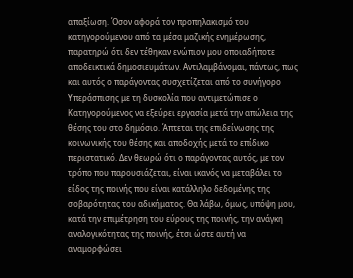απαξίωση. Όσον αφορά τον προπηλακισμό του κατηγορούμενου από τα μέσα μαζικής ενημέρωσης, παρατηρώ ότι δεν τέθηκαν ενώπιον μου οποιαδήποτε αποδεικτικά δημοσιευμάτων. Αντιλαμβάνομαι, πάντως, πως και αυτός ο παράγοντας συσχετίζεται από το συνήγορο Υπεράσπισης με τη δυσκολία που αντιμετώπισε ο Κατηγορούμενος να εξεύρει εργασία μετά την απώλεια της θέσης του στο δημόσιο. Άπτεται της επιδείνωσης της κοινωνικής του θέσης και αποδοχής μετά το επίδικο περιστατικό. Δεν θεωρώ ότι ο παράγοντας αυτός, με τον τρόπο που παρουσιάζεται, είναι ικανός να μεταβάλει το είδος της ποινής που είναι κατάλληλο δεδομένης της σοβαρότητας του αδικήματος. Θα λάβω, όμως, υπόψη μου, κατά την επιμέτρηση του εύρους της ποινής, την ανάγκη αναλογικότητας της ποινής, έτσι ώστε αυτή να αναμορφώσει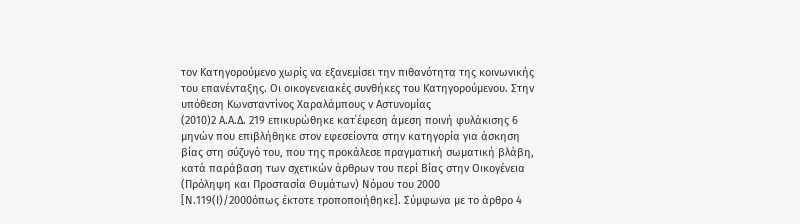τον Κατηγορούμενο χωρίς να εξανεμίσει την πιθανότητα της κοινωνικής του επανένταξης. Οι οικογενειακές συνθήκες του Κατηγορούμενου. Στην υπόθεση Κωνσταντίνος Χαραλάμπους ν Αστυνομίας
(2010)2 Α.Α.Δ. 219 επικυρώθηκε κατ΄έφεση άμεση ποινή φυλάκισης 6 μηνών που επιβλήθηκε στον εφεσείοντα στην κατηγορία για άσκηση βίας στη σύζυγό του, που της προκάλεσε πραγματική σωματική βλάβη, κατά παράβαση των σχετικών άρθρων του περί Βίας στην Οικογένεια (Πρόληψη και Προστασία Θυμάτων) Νόμου του 2000 [Ν.119(Ι)/2000όπως έκτοτε τροποποιήθηκε]. Σύμφωνα με το άρθρο 4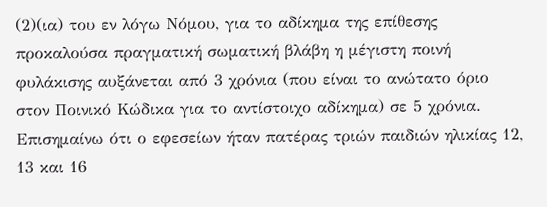(2)(ια) του εν λόγω Νόμου, για το αδίκημα της επίθεσης προκαλούσα πραγματική σωματική βλάβη η μέγιστη ποινή φυλάκισης αυξάνεται από 3 χρόνια (που είναι το ανώτατο όριο στον Ποινικό Κώδικα για το αντίστοιχο αδίκημα) σε 5 χρόνια. Επισημαίνω ότι ο εφεσείων ήταν πατέρας τριών παιδιών ηλικίας 12, 13 και 16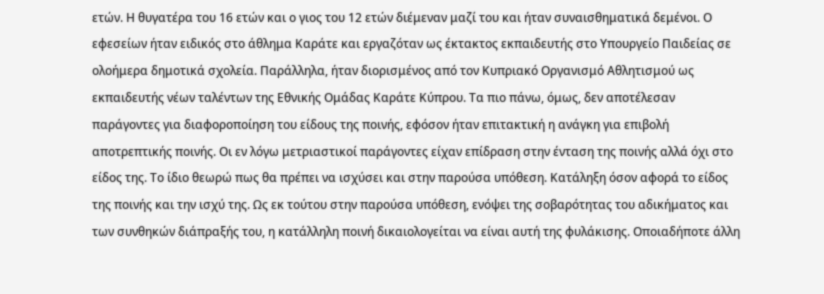ετών. Η θυγατέρα του 16 ετών και ο γιος του 12 ετών διέμεναν μαζί του και ήταν συναισθηματικά δεμένοι. Ο εφεσείων ήταν ειδικός στο άθλημα Καράτε και εργαζόταν ως έκτακτος εκπαιδευτής στο Υπουργείο Παιδείας σε ολοήμερα δημοτικά σχολεία. Παράλληλα, ήταν διορισμένος από τον Κυπριακό Οργανισμό Αθλητισμού ως εκπαιδευτής νέων ταλέντων της Εθνικής Ομάδας Καράτε Κύπρου. Τα πιο πάνω, όμως, δεν αποτέλεσαν παράγοντες για διαφοροποίηση του είδους της ποινής, εφόσον ήταν επιτακτική η ανάγκη για επιβολή αποτρεπτικής ποινής. Οι εν λόγω μετριαστικοί παράγοντες είχαν επίδραση στην ένταση της ποινής αλλά όχι στο είδος της. Το ίδιο θεωρώ πως θα πρέπει να ισχύσει και στην παρούσα υπόθεση. Κατάληξη όσον αφορά το είδος της ποινής και την ισχύ της. Ως εκ τούτου στην παρούσα υπόθεση, ενόψει της σοβαρότητας του αδικήματος και των συνθηκών διάπραξής του, η κατάλληλη ποινή δικαιολογείται να είναι αυτή της φυλάκισης. Οποιαδήποτε άλλη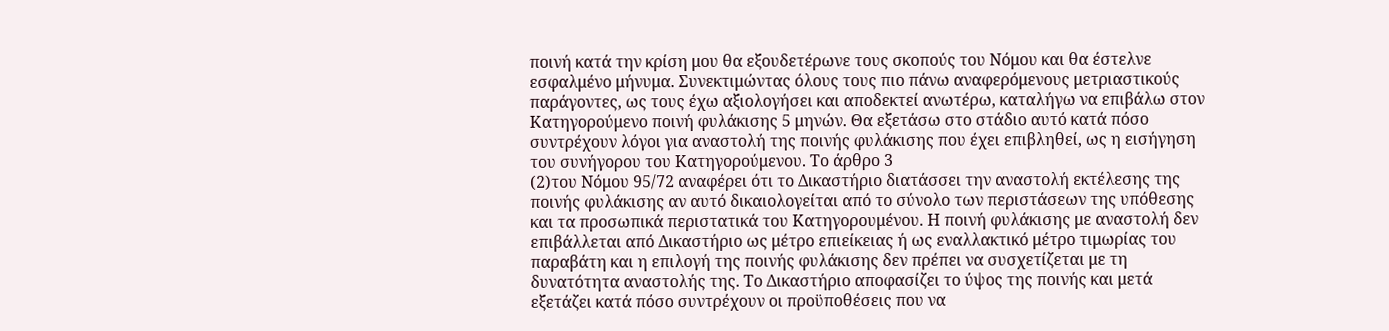ποινή κατά την κρίση μου θα εξουδετέρωνε τους σκοπούς του Νόμου και θα έστελνε εσφαλμένο μήνυμα. Συνεκτιμώντας όλους τους πιο πάνω αναφερόμενους μετριαστικούς παράγοντες, ως τους έχω αξιολογήσει και αποδεκτεί ανωτέρω, καταλήγω να επιβάλω στον Κατηγορούμενο ποινή φυλάκισης 5 μηνών. Θα εξετάσω στο στάδιο αυτό κατά πόσο συντρέχουν λόγοι για αναστολή της ποινής φυλάκισης που έχει επιβληθεί, ως η εισήγηση του συνήγορου του Κατηγορούμενου. Το άρθρο 3
(2)του Νόμου 95/72 αναφέρει ότι το Δικαστήριο διατάσσει την αναστολή εκτέλεσης της ποινής φυλάκισης αν αυτό δικαιολογείται από το σύνολο των περιστάσεων της υπόθεσης και τα προσωπικά περιστατικά του Κατηγορουμένου. Η ποινή φυλάκισης με αναστολή δεν επιβάλλεται από Δικαστήριο ως μέτρο επιείκειας ή ως εναλλακτικό μέτρο τιμωρίας του παραβάτη και η επιλογή της ποινής φυλάκισης δεν πρέπει να συσχετίζεται με τη δυνατότητα αναστολής της. Το Δικαστήριο αποφασίζει το ύψος της ποινής και μετά εξετάζει κατά πόσο συντρέχουν οι προϋποθέσεις που να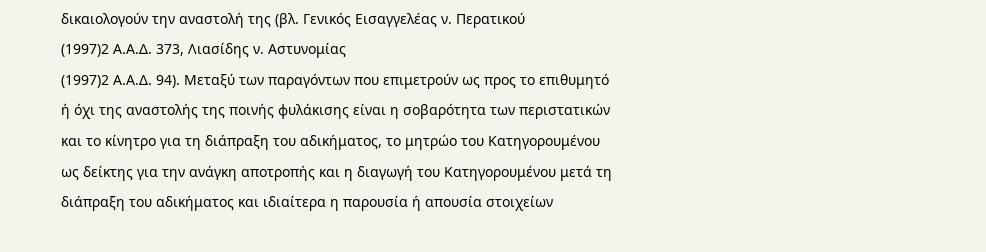δικαιολογούν την αναστολή της (βλ. Γενικός Εισαγγελέας ν. Περατικού
(1997)2 Α.Α.Δ. 373, Λιασίδης ν. Αστυνομίας
(1997)2 Α.Α.Δ. 94). Μεταξύ των παραγόντων που επιμετρούν ως προς το επιθυμητό ή όχι της αναστολής της ποινής φυλάκισης είναι η σοβαρότητα των περιστατικών και το κίνητρο για τη διάπραξη του αδικήματος, το μητρώο του Κατηγορουμένου ως δείκτης για την ανάγκη αποτροπής και η διαγωγή του Κατηγορουμένου μετά τη διάπραξη του αδικήματος και ιδιαίτερα η παρουσία ή απουσία στοιχείων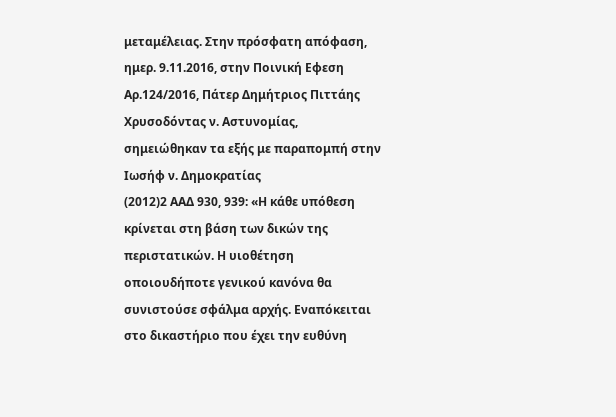μεταμέλειας. Στην πρόσφατη απόφαση, ημερ. 9.11.2016, στην Ποινική Εφεση Αρ.124/2016, Πάτερ Δημήτριος Πιττάης Χρυσοδόντας ν. Αστυνομίας, σημειώθηκαν τα εξής με παραπομπή στην Ιωσήφ ν. Δημοκρατίας
(2012)2 ΑΑΔ 930, 939: «Η κάθε υπόθεση κρίνεται στη βάση των δικών της περιστατικών. Η υιοθέτηση οποιουδήποτε γενικού κανόνα θα συνιστούσε σφάλμα αρχής. Εναπόκειται στο δικαστήριο που έχει την ευθύνη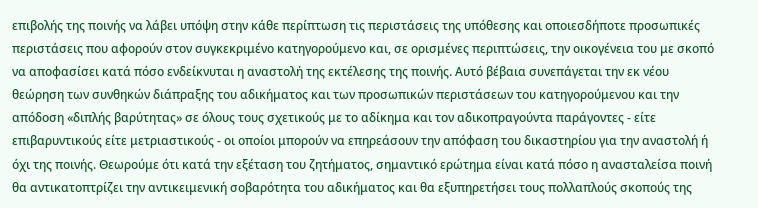επιβολής της ποινής να λάβει υπόψη στην κάθε περίπτωση τις περιστάσεις της υπόθεσης και οποιεσδήποτε προσωπικές περιστάσεις που αφορούν στον συγκεκριμένο κατηγορούμενο και, σε ορισμένες περιπτώσεις, την οικογένεια του με σκοπό να αποφασίσει κατά πόσο ενδείκνυται η αναστολή της εκτέλεσης της ποινής. Αυτό βέβαια συνεπάγεται την εκ νέου θεώρηση των συνθηκών διάπραξης του αδικήματος και των προσωπικών περιστάσεων του κατηγορούμενου και την απόδοση «διπλής βαρύτητας» σε όλους τους σχετικούς με το αδίκημα και τον αδικοπραγούντα παράγοντες - είτε επιβαρυντικούς είτε μετριαστικούς - οι οποίοι μπορούν να επηρεάσουν την απόφαση του δικαστηρίου για την αναστολή ή όχι της ποινής. Θεωρούμε ότι κατά την εξέταση του ζητήματος, σημαντικό ερώτημα είναι κατά πόσο η ανασταλείσα ποινή θα αντικατοπτρίζει την αντικειμενική σοβαρότητα του αδικήματος και θα εξυπηρετήσει τους πολλαπλούς σκοπούς της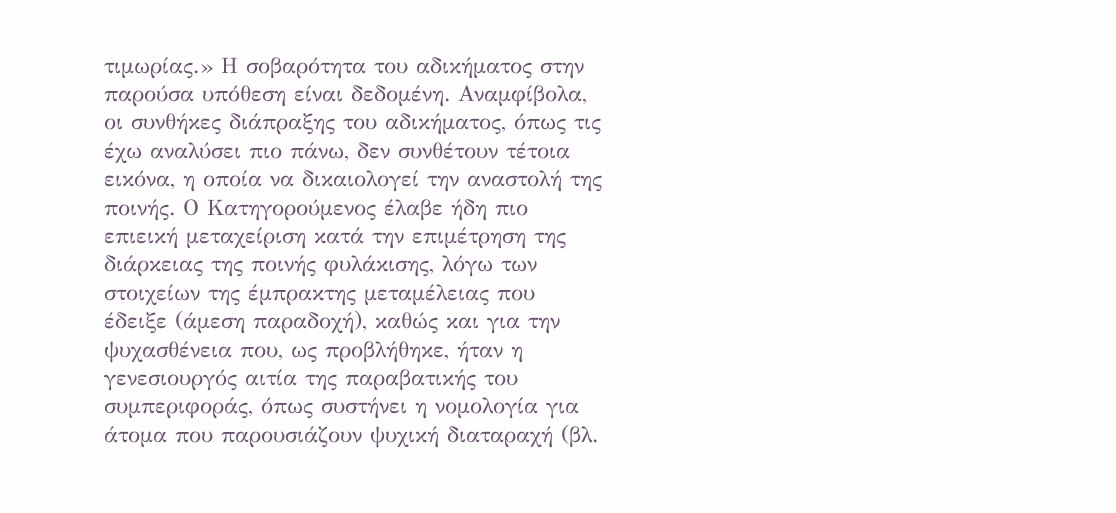τιμωρίας.» Η σοβαρότητα του αδικήματος στην παρούσα υπόθεση είναι δεδομένη. Αναμφίβολα, οι συνθήκες διάπραξης του αδικήματος, όπως τις έχω αναλύσει πιο πάνω, δεν συνθέτουν τέτοια εικόνα, η οποία να δικαιολογεί την αναστολή της ποινής. Ο Κατηγορούμενος έλαβε ήδη πιο επιεική μεταχείριση κατά την επιμέτρηση της διάρκειας της ποινής φυλάκισης, λόγω των στοιχείων της έμπρακτης μεταμέλειας που έδειξε (άμεση παραδοχή), καθώς και για την ψυχασθένεια που, ως προβλήθηκε, ήταν η γενεσιουργός αιτία της παραβατικής του συμπεριφοράς, όπως συστήνει η νομολογία για άτομα που παρουσιάζουν ψυχική διαταραχή (βλ.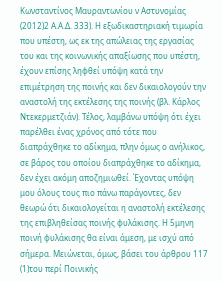Κωνσταντίνος Μαυραντωνίου ν Αστυνομίας
(2012)2 Α.Α.Δ. 333). Η εξωδικαστηριακή τιμωρία που υπέστη, ως εκ της απώλειας της εργασίας του και της κοινωνικής απαξίωσης που υπέστη, έχουν επίσης ληφθεί υπόψη κατά την επιμέτρηση της ποινής και δεν δικαιολογούν την αναστολή της εκτέλεσης της ποινής (βλ. Κάρλος Ντεκερμετζιάν). Τέλος, λαμβάνω υπόψη ότι έχει παρέλθει ένας χρόνος από τότε που διαπράχθηκε το αδίκημα, πλην όμως ο ανήλικος, σε βάρος του οποίου διαπράχθηκε το αδίκημα, δεν έχει ακόμη αποζημιωθεί. Έχοντας υπόψη μου όλους τους πιο πάνω παράγοντες, δεν θεωρώ ότι δικαιολογείται η αναστολή εκτέλεσης της επιβληθείσας ποινής φυλάκισης. Η 5μηνη ποινή φυλάκισης θα είναι άμεση, με ισχύ από σήμερα. Μειώνεται, όμως, βάσει του άρθρου 117
(1)του περί Ποινικής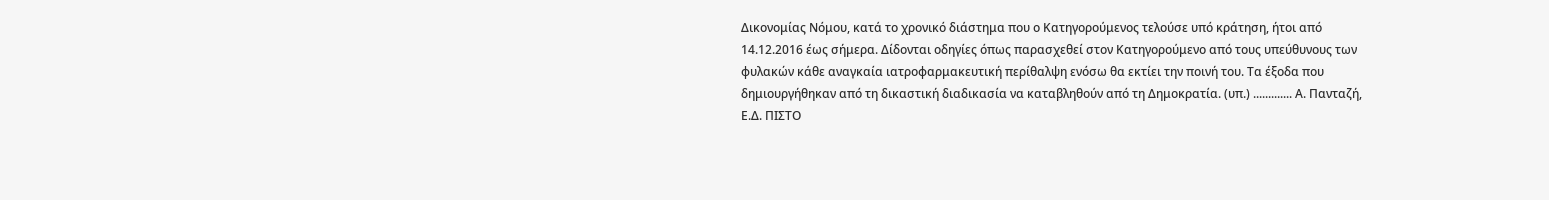Δικονομίας Νόμου, κατά το χρονικό διάστημα που ο Κατηγορούμενος τελούσε υπό κράτηση, ήτοι από 14.12.2016 έως σήμερα. Δίδονται οδηγίες όπως παρασχεθεί στον Κατηγορούμενο από τους υπεύθυνους των φυλακών κάθε αναγκαία ιατροφαρμακευτική περίθαλψη ενόσω θα εκτίει την ποινή του. Τα έξοδα που δημιουργήθηκαν από τη δικαστική διαδικασία να καταβληθούν από τη Δημοκρατία. (υπ.) ............. Α. Πανταζή, Ε.Δ. ΠΙΣΤΟ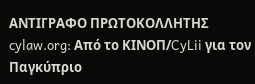ΑΝΤΙΓΡΑΦΟ ΠΡΩΤΟΚΟΛΛΗΤΗΣ cylaw.org: Από το ΚΙΝOΠ/CyLii για τον Παγκύπριο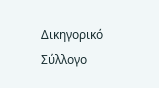Δικηγορικό Σύλλογο